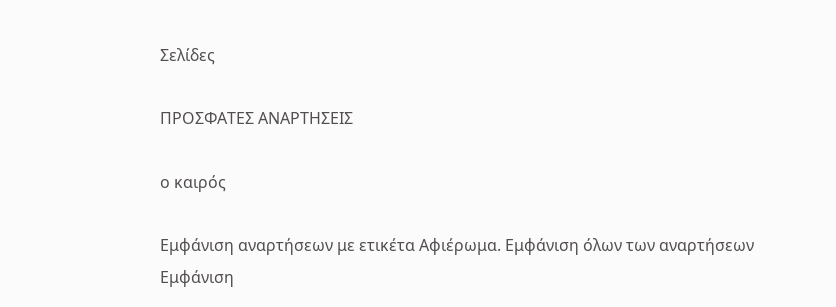Σελίδες

ΠΡΟΣΦΑΤΕΣ ΑΝΑΡΤΗΣΕΙΣ

ο καιρός

Εμφάνιση αναρτήσεων με ετικέτα Αφιέρωμα. Εμφάνιση όλων των αναρτήσεων
Εμφάνιση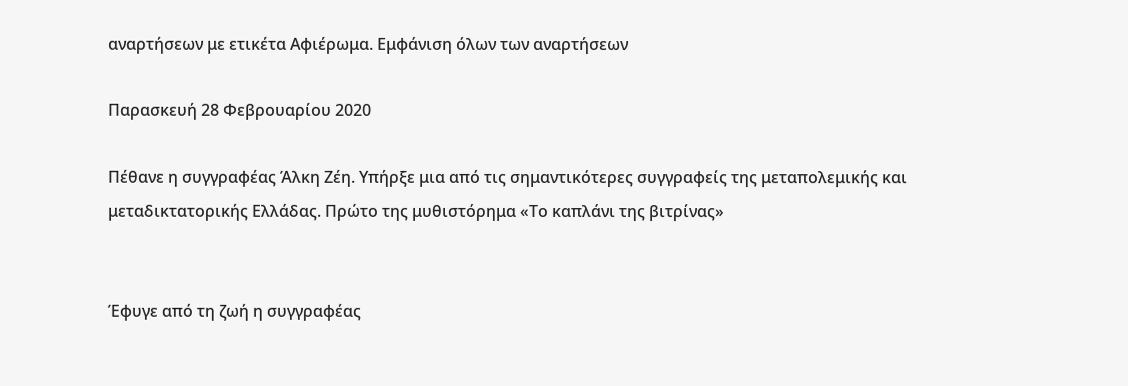αναρτήσεων με ετικέτα Αφιέρωμα. Εμφάνιση όλων των αναρτήσεων

Παρασκευή 28 Φεβρουαρίου 2020

Πέθανε η συγγραφέας Άλκη Ζέη. Υπήρξε μια από τις σημαντικότερες συγγραφείς της μεταπολεμικής και μεταδικτατορικής Ελλάδας. Πρώτο της μυθιστόρημα «Το καπλάνι της βιτρίνας»


Έφυγε από τη ζωή η συγγραφέας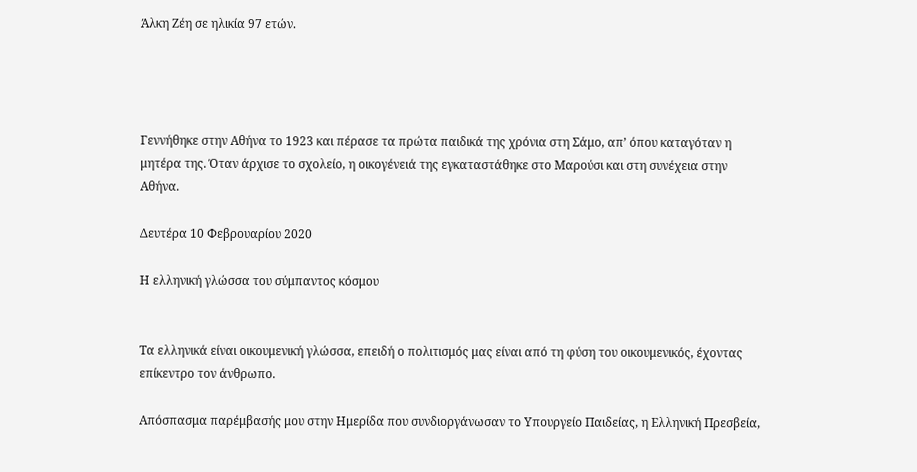Άλκη Ζέη σε ηλικία 97 ετών.




Γεννήθηκε στην Αθήνα τo 1923 και πέρασε τα πρώτα παιδικά της χρόνια στη Σάμο, απ’ όπου καταγόταν η μητέρα της. Όταν άρχισε το σχολείο, η οικογένειά της εγκαταστάθηκε στο Μαρούσι και στη συνέχεια στην Αθήνα.

Δευτέρα 10 Φεβρουαρίου 2020

Η ελληνική γλώσσα του σύμπαντος κόσμου


Τα ελληνικά είναι οικουμενική γλώσσα, επειδή ο πολιτισμός μας είναι από τη φύση του οικουμενικός, έχοντας επίκεντρο τον άνθρωπο.

Απόσπασμα παρέμβασής μου στην Ημερίδα που συνδιοργάνωσαν το Υπουργείο Παιδείας, η Ελληνική Πρεσβεία,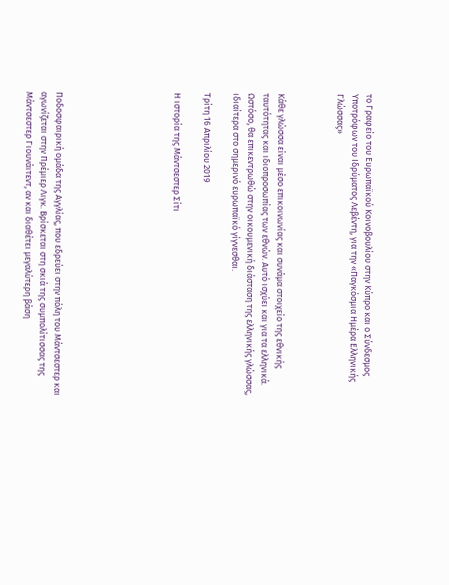το Γραφείο του Ευρωπαϊκού Κοινοβουλίου στην Κύπρο και ο Σύνδεσμος Υποτρόφων του Ιδρύματος Λεβέντη, για την «Παγκόσμια Ημέρα Ελληνικής Γλώσσας»



Κάθε γλώσσα είναι μέσο επικοινωνίας και συνάμα στοιχείο της εθνικής ταυτότητας και ιδιοπροσωπίας των εθνών. Αυτό ισχύει και για τα ελληνικά. Ωστόσο, θα επικεντρωθώ στην οικουμενική διάσταση της ελληνικής γλώσσας, ιδιαίτερα στο σημερινό ευρωπαϊκό γίγνεσθαι.

Τρίτη 16 Απριλίου 2019

Η ιστορία της Μάντσεστερ Σίτι







Ποδοσφαιρική ομάδα της Αγγλίας, που εδρεύει στην πόλη του Μάντσεστερ και αγωνίζεται στην Πρέμιερ Λιγκ. Βρίσκεται στη σκιά της συμπολίτισσας της Μάντσεστερ Γιουνάιτεντ, αν και διαθέτει μεγαλύτερη βάση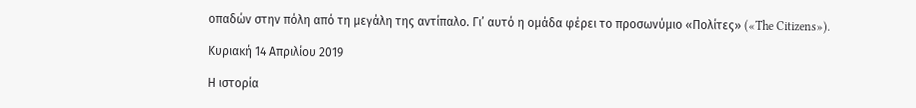οπαδών στην πόλη από τη μεγάλη της αντίπαλο. Γι’ αυτό η ομάδα φέρει το προσωνύμιο «Πολίτες» («The Citizens»).

Κυριακή 14 Απριλίου 2019

Η ιστορία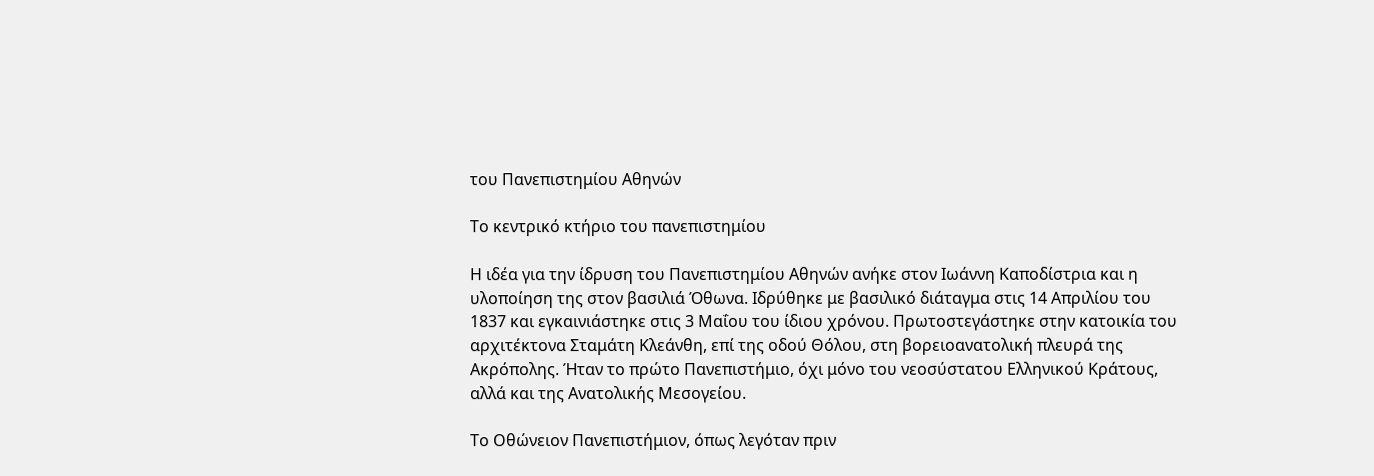του Πανεπιστημίου Αθηνών

Το κεντρικό κτήριο του πανεπιστημίου

Η ιδέα για την ίδρυση του Πανεπιστημίου Αθηνών ανήκε στον Ιωάννη Καποδίστρια και η υλοποίηση της στον βασιλιά Όθωνα. Ιδρύθηκε με βασιλικό διάταγμα στις 14 Απριλίου του 1837 και εγκαινιάστηκε στις 3 Μαΐου του ίδιου χρόνου. Πρωτοστεγάστηκε στην κατοικία του αρχιτέκτονα Σταμάτη Κλεάνθη, επί της οδού Θόλου, στη βορειοανατολική πλευρά της Ακρόπολης. Ήταν το πρώτο Πανεπιστήμιο, όχι μόνο του νεοσύστατου Ελληνικού Κράτους, αλλά και της Ανατολικής Μεσογείου.

Το Οθώνειον Πανεπιστήμιον, όπως λεγόταν πριν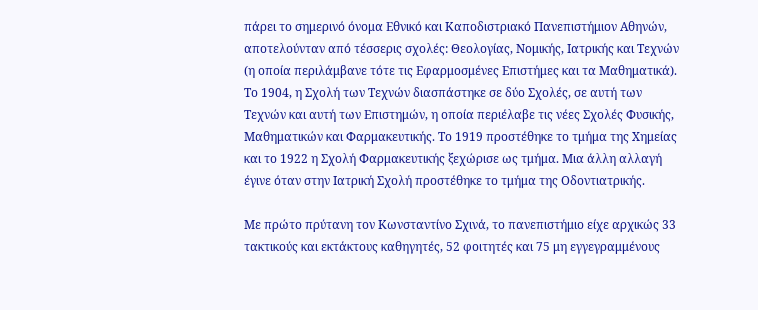πάρει το σημερινό όνομα Εθνικό και Καποδιστριακό Πανεπιστήμιον Αθηνών, αποτελούνταν από τέσσερις σχολές: Θεολογίας, Νομικής, Ιατρικής και Τεχνών (η οποία περιλάμβανε τότε τις Εφαρμοσμένες Επιστήμες και τα Μαθηματικά). Το 1904, η Σχολή των Τεχνών διασπάστηκε σε δύο Σχολές, σε αυτή των Τεχνών και αυτή των Επιστημών, η οποία περιέλαβε τις νέες Σχολές Φυσικής, Μαθηματικών και Φαρμακευτικής. Το 1919 προστέθηκε το τμήμα της Χημείας και το 1922 η Σχολή Φαρμακευτικής ξεχώρισε ως τμήμα. Μια άλλη αλλαγή έγινε όταν στην Ιατρική Σχολή προστέθηκε το τμήμα της Οδοντιατρικής.

Με πρώτο πρύτανη τον Κωνσταντίνο Σχινά, το πανεπιστήμιο είχε αρχικώς 33 τακτικούς και εκτάκτους καθηγητές, 52 φοιτητές και 75 μη εγγεγραμμένους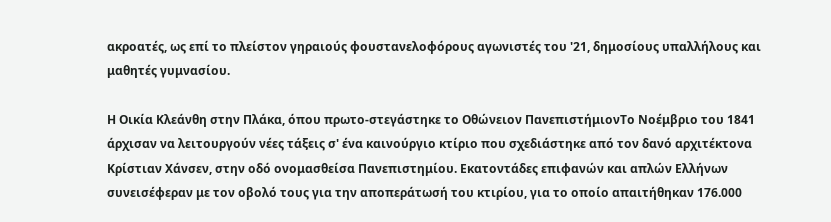ακροατές, ως επί το πλείστον γηραιούς φουστανελοφόρους αγωνιστές του '21, δημοσίους υπαλλήλους και μαθητές γυμνασίου.

Η Οικία Κλεάνθη στην Πλάκα, όπου πρωτο-στεγάστηκε το Οθώνειον ΠανεπιστήμιονΤο Νοέμβριο του 1841 άρχισαν να λειτουργούν νέες τάξεις σ' ένα καινούργιο κτίριο που σχεδιάστηκε από τον δανό αρχιτέκτονα Κρίστιαν Χάνσεν, στην οδό ονομασθείσα Πανεπιστημίου. Εκατοντάδες επιφανών και απλών Ελλήνων συνεισέφεραν με τον οβολό τους για την αποπεράτωσή του κτιρίου, για το οποίο απαιτήθηκαν 176.000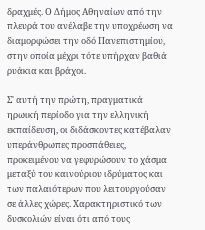δραχμές. Ο Δήμος Αθηναίων από την πλευρά του ανέλαβε την υποχρέωση να διαμορφώσει την οδό Πανεπιστημίου, στην οποία μέχρι τότε υπήρχαν βαθιά ρυάκια και βράχοι.

Σ' αυτή την πρώτη, πραγματικά ηρωική περίοδο για την ελληνική εκπαίδευση, οι διδάσκοντες κατέβαλαν υπεράνθρωπες προσπάθειες, προκειμένου να γεφυρώσουν το χάσμα μεταξύ του καινούριου ιδρύματος και των παλαιότερων που λειτουργούσαν σε άλλες χώρες. Χαρακτηριστικό των δυσκολιών είναι ότι από τους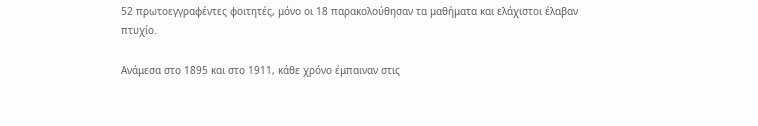52 πρωτοεγγραφέντες φοιτητές, μόνο οι 18 παρακολούθησαν τα μαθήματα και ελάχιστοι έλαβαν πτυχίο.

Ανάμεσα στο 1895 και στο 1911, κάθε χρόνο έμπαιναν στις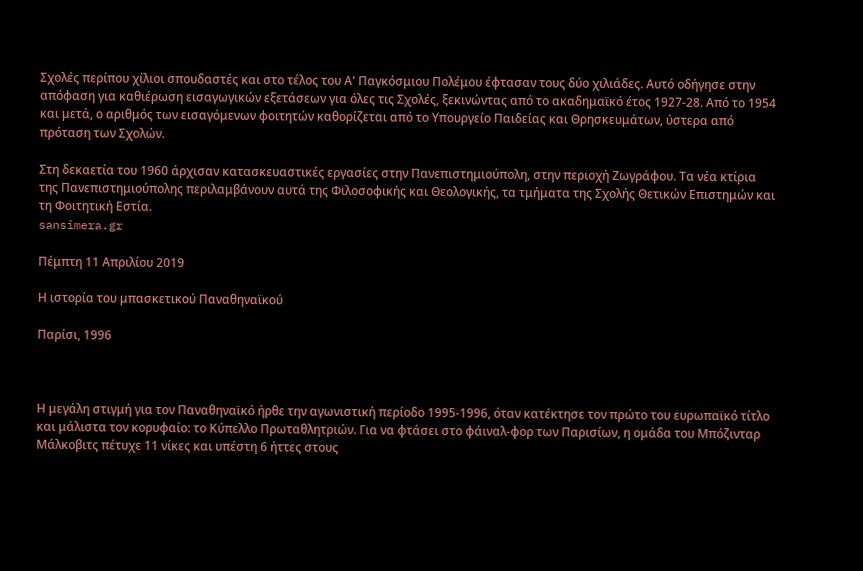Σχολές περίπου χίλιοι σπουδαστές και στο τέλος του Α' Παγκόσμιου Πολέμου έφτασαν τους δύο χιλιάδες. Αυτό οδήγησε στην απόφαση για καθιέρωση εισαγωγικών εξετάσεων για όλες τις Σχολές, ξεκινώντας από το ακαδημαϊκό έτος 1927-28. Από το 1954 και μετά, ο αριθμός των εισαγόμενων φοιτητών καθορίζεται από το Υπουργείο Παιδείας και Θρησκευμάτων, ύστερα από πρόταση των Σχολών.

Στη δεκαετία του 1960 άρχισαν κατασκευαστικές εργασίες στην Πανεπιστημιούπολη, στην περιοχή Ζωγράφου. Τα νέα κτίρια της Πανεπιστημιούπολης περιλαμβάνουν αυτά της Φιλοσοφικής και Θεολογικής, τα τμήματα της Σχολής Θετικών Επιστημών και τη Φοιτητική Εστία.
sansimera.gr

Πέμπτη 11 Απριλίου 2019

Η ιστορία του μπασκετικού Παναθηναϊκού

Παρίσι, 1996



Η μεγάλη στιγμή για τον Παναθηναϊκό ήρθε την αγωνιστική περίοδο 1995-1996, όταν κατέκτησε τον πρώτο του ευρωπαϊκό τίτλο και μάλιστα τον κορυφαίο: το Κύπελλο Πρωταθλητριών. Για να φτάσει στο φάιναλ-φορ των Παρισίων, η ομάδα του Μπόζινταρ Μάλκοβιτς πέτυχε 11 νίκες και υπέστη 6 ήττες στους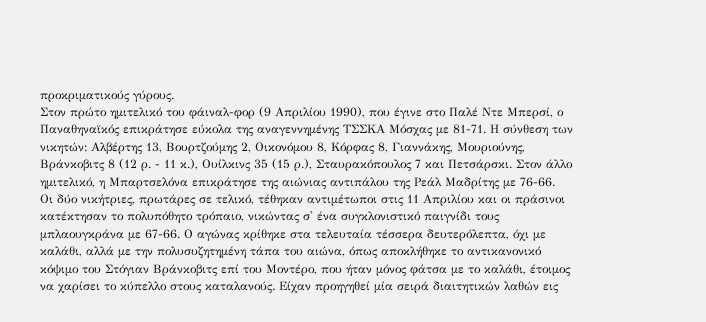προκριματικούς γύρους.
Στον πρώτο ημιτελικό του φάιναλ-φορ (9 Απριλίου 1990), που έγινε στο Παλέ Ντε Μπερσί, ο Παναθηναϊκός επικράτησε εύκολα της αναγεννημένης ΤΣΣΚΑ Μόσχας με 81-71. Η σύνθεση των νικητών: Αλβέρτης 13, Βουρτζούμης 2, Οικονόμου 8, Κόρφας 8, Γιαννάκης, Μουριούνης, Βράνκοβιτς 8 (12 ρ. - 11 κ.), Ουίλκινς 35 (15 ρ.), Σταυρακόπουλος 7 και Πετσάρσκι. Στον άλλο ημιτελικό, η Μπαρτσελόνα επικράτησε της αιώνιας αντιπάλου της Ρεάλ Μαδρίτης με 76-66.
Οι δύο νικήτριες, πρωτάρες σε τελικό, τέθηκαν αντιμέτωποι στις 11 Απριλίου και οι πράσινοι κατέκτησαν το πολυπόθητο τρόπαιο, νικώντας σ' ένα συγκλονιστικό παιγνίδι τους μπλαουγκράνα με 67-66. Ο αγώνας κρίθηκε στα τελευταία τέσσερα δευτερόλεπτα, όχι με καλάθι, αλλά με την πολυσυζητημένη τάπα του αιώνα, όπως αποκλήθηκε το αντικανονικό κόψιμο του Στόγιαν Βράνκοβιτς επί του Μοντέρο, που ήταν μόνος φάτσα με το καλάθι, έτοιμος να χαρίσει το κύπελλο στους καταλανούς. Είχαν προηγηθεί μία σειρά διαιτητικών λαθών εις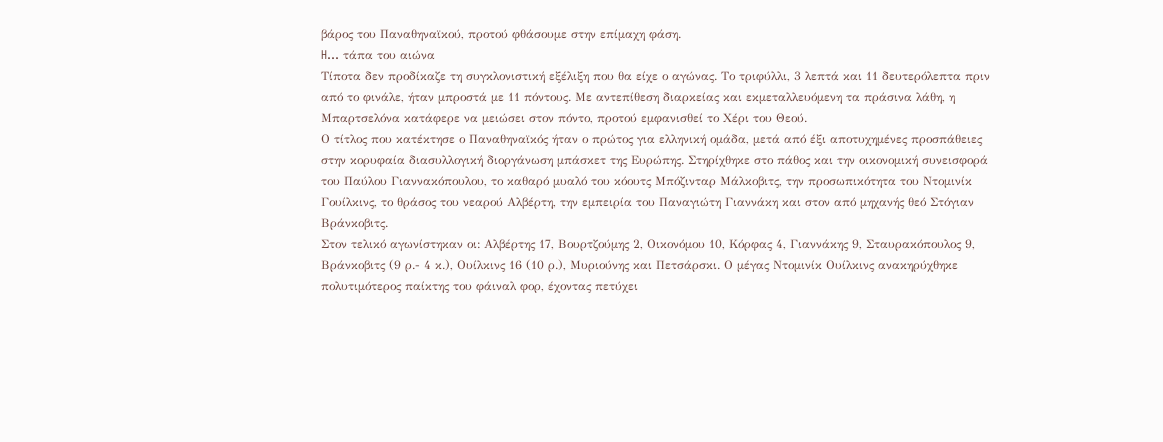βάρος του Παναθηναϊκού, προτού φθάσουμε στην επίμαχη φάση.
H... τάπα του αιώνα
Τίποτα δεν προδίκαζε τη συγκλονιστική εξέλιξη που θα είχε ο αγώνας. Το τριφύλλι, 3 λεπτά και 11 δευτερόλεπτα πριν από το φινάλε, ήταν μπροστά με 11 πόντους. Με αντεπίθεση διαρκείας και εκμεταλλευόμενη τα πράσινα λάθη, η Μπαρτσελόνα κατάφερε να μειώσει στον πόντο, προτού εμφανισθεί το Χέρι του Θεού.
Ο τίτλος που κατέκτησε ο Παναθηναϊκός ήταν ο πρώτος για ελληνική ομάδα, μετά από έξι αποτυχημένες προσπάθειες στην κορυφαία διασυλλογική διοργάνωση μπάσκετ της Ευρώπης. Στηρίχθηκε στο πάθος και την οικονομική συνεισφορά του Παύλου Γιαννακόπουλου, το καθαρό μυαλό του κόουτς Μπόζινταρ Μάλκοβιτς, την προσωπικότητα του Ντομινίκ Γουίλκινς, το θράσος του νεαρού Αλβέρτη, την εμπειρία του Παναγιώτη Γιαννάκη και στον από μηχανής θεό Στόγιαν Βράνκοβιτς.
Στον τελικό αγωνίστηκαν οι: Αλβέρτης 17, Βουρτζούμης 2, Οικονόμου 10, Κόρφας 4, Γιαννάκης 9, Σταυρακόπουλος 9, Βράνκοβιτς (9 ρ.- 4 κ.), Ουίλκινς 16 (10 ρ.), Μυριούνης και Πετσάρσκι. Ο μέγας Ντομινίκ Ουίλκινς ανακηρύχθηκε πολυτιμότερος παίκτης του φάιναλ φορ, έχοντας πετύχει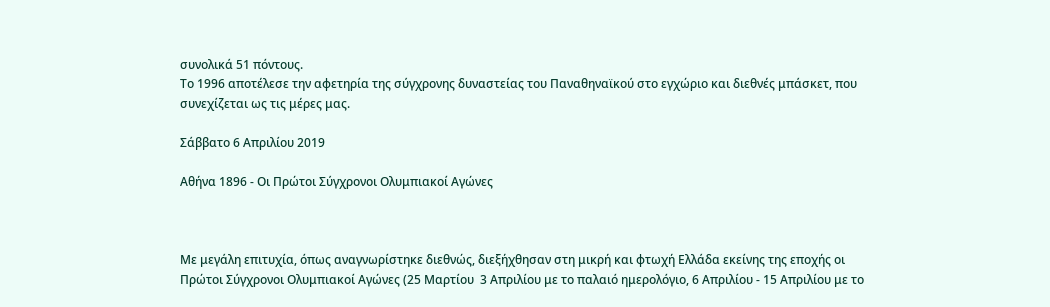συνολικά 51 πόντους.
Το 1996 αποτέλεσε την αφετηρία της σύγχρονης δυναστείας του Παναθηναϊκού στο εγχώριο και διεθνές μπάσκετ, που συνεχίζεται ως τις μέρες μας.

Σάββατο 6 Απριλίου 2019

Αθήνα 1896 - Οι Πρώτοι Σύγχρονοι Ολυμπιακοί Αγώνες



Με μεγάλη επιτυχία, όπως αναγνωρίστηκε διεθνώς, διεξήχθησαν στη μικρή και φτωχή Ελλάδα εκείνης της εποχής οι Πρώτοι Σύγχρονοι Ολυμπιακοί Αγώνες (25 Μαρτίου  3 Απριλίου με το παλαιό ημερολόγιο, 6 Απριλίου - 15 Απριλίου με το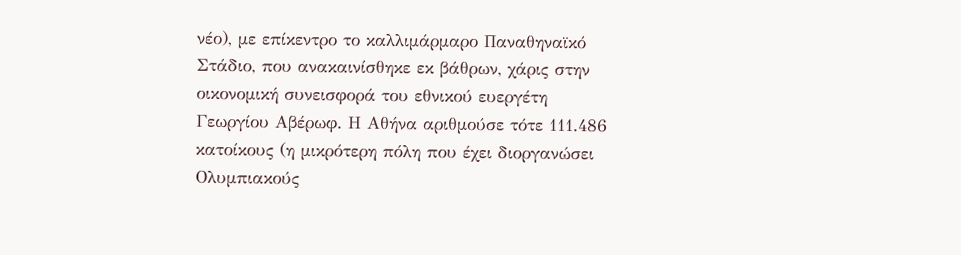νέο), με επίκεντρο το καλλιμάρμαρο Παναθηναϊκό Στάδιο, που ανακαινίσθηκε εκ βάθρων, χάρις στην οικονομική συνεισφορά του εθνικού ευεργέτη Γεωργίου Αβέρωφ. Η Αθήνα αριθμούσε τότε 111.486 κατοίκους (η μικρότερη πόλη που έχει διοργανώσει Ολυμπιακούς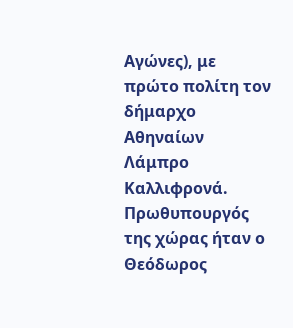Αγώνες), με πρώτο πολίτη τον δήμαρχο Αθηναίων Λάμπρο Καλλιφρονά. Πρωθυπουργός της χώρας ήταν ο Θεόδωρος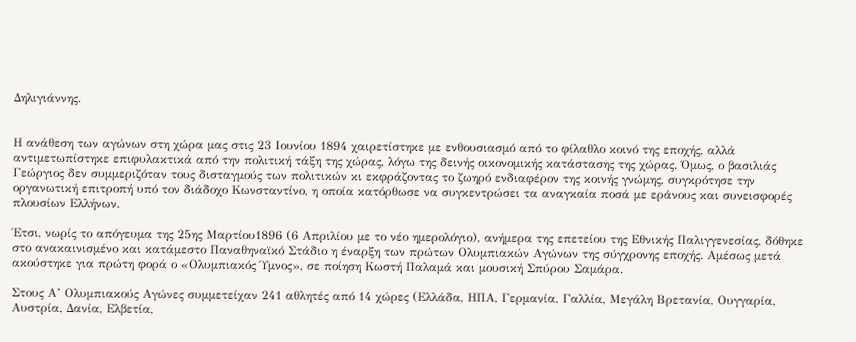Δηλιγιάννης.


Η ανάθεση των αγώνων στη χώρα μας στις 23 Ιουνίου 1894 χαιρετίστηκε με ενθουσιασμό από το φίλαθλο κοινό της εποχής, αλλά αντιμετωπίστηκε επιφυλακτικά από την πολιτική τάξη της χώρας, λόγω της δεινής οικονομικής κατάστασης της χώρας. Όμως, ο βασιλιάς Γεώργιος δεν συμμεριζόταν τους δισταγμούς των πολιτικών κι εκφράζοντας το ζωηρό ενδιαφέρον της κοινής γνώμης, συγκρότησε την οργανωτική επιτροπή υπό τον διάδοχο Κωνσταντίνο, η οποία κατόρθωσε να συγκεντρώσει τα αναγκαία ποσά με εράνους και συνεισφορές πλουσίων Ελλήνων.

Έτσι, νωρίς το απόγευμα της 25ης Μαρτίου1896 (6 Απριλίου με το νέο ημερολόγιο), ανήμερα της επετείου της Εθνικής Παλιγγενεσίας, δόθηκε στο ανακαινισμένο και κατάμεστο Παναθηναϊκό Στάδιο η έναρξη των πρώτων Ολυμπιακών Αγώνων της σύγχρονης εποχής. Αμέσως μετά ακούστηκε για πρώτη φορά ο «Ολυμπιακός Ύμνος», σε ποίηση Κωστή Παλαμά και μουσική Σπύρου Σαμάρα.

Στους Α’ Ολυμπιακούς Αγώνες συμμετείχαν 241 αθλητές από 14 χώρες (Ελλάδα, ΗΠΑ, Γερμανία, Γαλλία, Μεγάλη Βρετανία, Ουγγαρία, Αυστρία, Δανία, Ελβετία,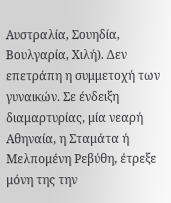Αυστραλία, Σουηδία, Βουλγαρία, Χιλή). Δεν επετράπη η συμμετοχή των γυναικών. Σε ένδειξη διαμαρτυρίας, μία νεαρή Αθηναία, η Σταμάτα ή Μελπομένη Ρεβύθη, έτρεξε μόνη της την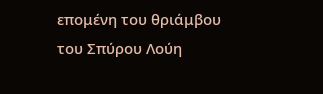επομένη του θριάμβου του Σπύρου Λούη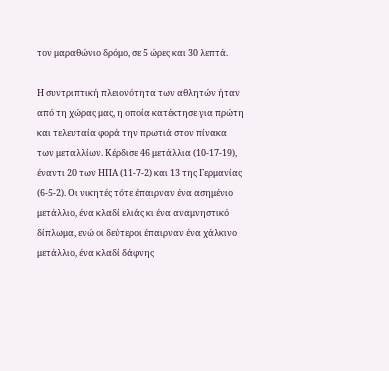τον μαραθώνιο δρόμο, σε 5 ώρες και 30 λεπτά.

Η συντριπτική πλειονότητα των αθλητών ήταν από τη χώρας μας, η οποία κατέκτησε για πρώτη και τελευταία φορά την πρωτιά στον πίνακα των μεταλλίων. Κέρδισε 46 μετάλλια (10-17-19), έναντι 20 των ΗΠΑ (11-7-2) και 13 της Γερμανίας (6-5-2). Οι νικητές τότε έπαιρναν ένα ασημένιο μετάλλιο, ένα κλαδί ελιάς κι ένα αναμνηστικό δίπλωμα, ενώ οι δεύτεροι έπαιρναν ένα χάλκινο μετάλλιο, ένα κλαδί δάφνης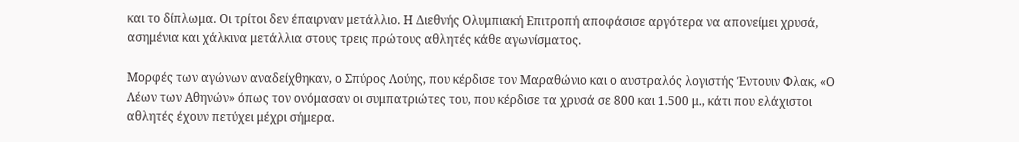και το δίπλωμα. Οι τρίτοι δεν έπαιρναν μετάλλιο. Η Διεθνής Ολυμπιακή Επιτροπή αποφάσισε αργότερα να απονείμει χρυσά, ασημένια και χάλκινα μετάλλια στους τρεις πρώτους αθλητές κάθε αγωνίσματος.

Μορφές των αγώνων αναδείχθηκαν, ο Σπύρος Λούης, που κέρδισε τον Μαραθώνιο και ο αυστραλός λογιστής Έντουιν Φλακ, «Ο Λέων των Αθηνών» όπως τον ονόμασαν οι συμπατριώτες του, που κέρδισε τα χρυσά σε 800 και 1.500 μ., κάτι που ελάχιστοι αθλητές έχουν πετύχει μέχρι σήμερα.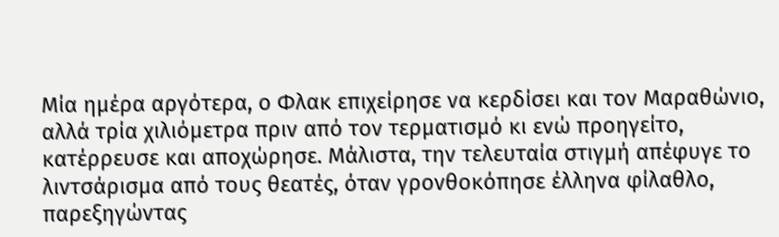Μία ημέρα αργότερα, ο Φλακ επιχείρησε να κερδίσει και τον Μαραθώνιο, αλλά τρία χιλιόμετρα πριν από τον τερματισμό κι ενώ προηγείτο, κατέρρευσε και αποχώρησε. Μάλιστα, την τελευταία στιγμή απέφυγε το λιντσάρισμα από τους θεατές, όταν γρονθοκόπησε έλληνα φίλαθλο, παρεξηγώντας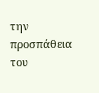την προσπάθεια του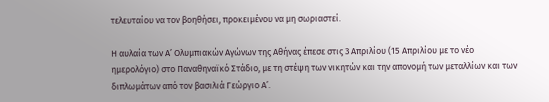τελευταίου να τον βοηθήσει, προκειμένου να μη σωριαστεί.

Η αυλαία των Α’ Ολυμπιακών Αγώνων της Αθήνας έπεσε στις 3 Απριλίου (15 Απριλίου με το νέο ημερολόγιο) στο Παναθηναϊκό Στάδιο, με τη στέψη των νικητών και την απονομή των μεταλλίων και των διπλωμάτων από τον βασιλιά Γεώργιο Α’.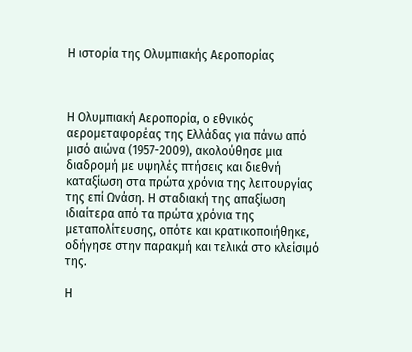Η ιστορία της Ολυμπιακής Αεροπορίας



Η Ολυμπιακή Αεροπορία, ο εθνικός αερομεταφορέας της Ελλάδας για πάνω από μισό αιώνα (1957-2009), ακολούθησε μια διαδρομή με υψηλές πτήσεις και διεθνή καταξίωση στα πρώτα χρόνια της λειτουργίας της επί Ωνάση. Η σταδιακή της απαξίωση ιδιαίτερα από τα πρώτα χρόνια της μεταπολίτευσης, οπότε και κρατικοποιήθηκε, οδήγησε στην παρακμή και τελικά στο κλείσιμό της.

Η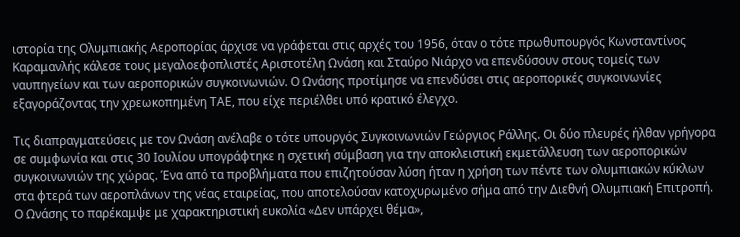ιστορία της Ολυμπιακής Αεροπορίας άρχισε να γράφεται στις αρχές του 1956, όταν ο τότε πρωθυπουργός Κωνσταντίνος Καραμανλής κάλεσε τους μεγαλοεφοπλιστές Αριστοτέλη Ωνάση και Σταύρο Νιάρχο να επενδύσουν στους τομείς των ναυπηγείων και των αεροπορικών συγκοινωνιών. Ο Ωνάσης προτίμησε να επενδύσει στις αεροπορικές συγκοινωνίες εξαγοράζοντας την χρεωκοπημένη ΤΑΕ, που είχε περιέλθει υπό κρατικό έλεγχο.

Τις διαπραγματεύσεις με τον Ωνάση ανέλαβε ο τότε υπουργός Συγκοινωνιών Γεώργιος Ράλλης. Οι δύο πλευρές ήλθαν γρήγορα σε συμφωνία και στις 30 Ιουλίου υπογράφτηκε η σχετική σύμβαση για την αποκλειστική εκμετάλλευση των αεροπορικών συγκοινωνιών της χώρας. Ένα από τα προβλήματα που επιζητούσαν λύση ήταν η χρήση των πέντε των ολυμπιακών κύκλων στα φτερά των αεροπλάνων της νέας εταιρείας, που αποτελούσαν κατοχυρωμένο σήμα από την Διεθνή Ολυμπιακή Επιτροπή. Ο Ωνάσης το παρέκαμψε με χαρακτηριστική ευκολία «Δεν υπάρχει θέμα»,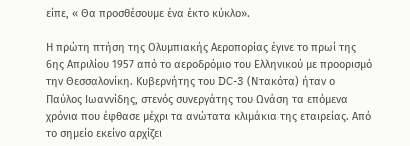είπε, « Θα προσθέσουμε ένα έκτο κύκλο».

Η πρώτη πτήση της Ολυμπιακής Αεροπορίας έγινε το πρωί της 6ης Απριλίου 1957 από το αεροδρόμιο του Ελληνικού με προορισμό την Θεσσαλονίκη. Κυβερνήτης του DC-3 (Ντακότα) ήταν ο Παύλος Ιωαννίδης, στενός συνεργάτης του Ωνάση τα επόμενα χρόνια που έφθασε μέχρι τα ανώτατα κλιμάκια της εταιρείας. Από το σημείο εκείνο αρχίζει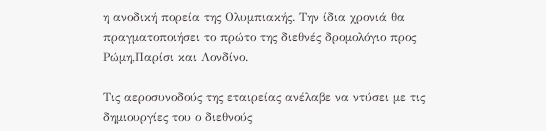η ανοδική πορεία της Ολυμπιακής. Την ίδια χρονιά θα πραγματοποιήσει το πρώτο της διεθνές δρομολόγιο προς Ρώμη,Παρίσι και Λονδίνο.

Τις αεροσυνοδούς της εταιρείας ανέλαβε να ντύσει με τις δημιουργίες του ο διεθνούς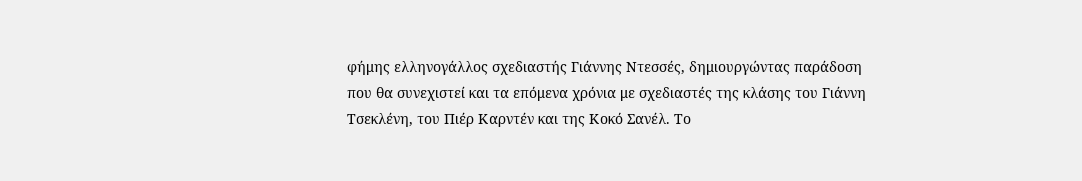φήμης ελληνογάλλος σχεδιαστής Γιάννης Ντεσσές, δημιουργώντας παράδοση που θα συνεχιστεί και τα επόμενα χρόνια με σχεδιαστές της κλάσης του Γιάννη Τσεκλένη, του Πιέρ Καρντέν και της Κοκό Σανέλ. Το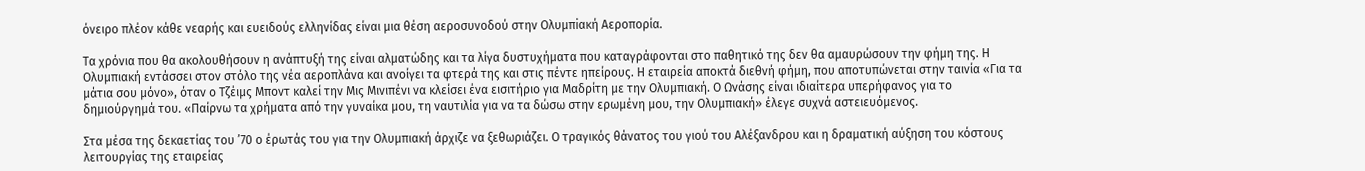όνειρο πλέον κάθε νεαρής και ευειδούς ελληνίδας είναι μια θέση αεροσυνοδού στην Ολυμπiακή Αεροπορία.

Τα χρόνια που θα ακολουθήσουν η ανάπτυξή της είναι αλματώδης και τα λίγα δυστυχήματα που καταγράφονται στο παθητικό της δεν θα αμαυρώσουν την φήμη της. Η Ολυμπιακή εντάσσει στον στόλο της νέα αεροπλάνα και ανοίγει τα φτερά της και στις πέντε ηπείρους. Η εταιρεία αποκτά διεθνή φήμη, που αποτυπώνεται στην ταινία «Για τα μάτια σου μόνο», όταν ο Τζέιμς Μποντ καλεί την Μις Μινιπένι να κλείσει ένα εισιτήριο για Μαδρίτη με την Ολυμπιακή. Ο Ωνάσης είναι ιδιαίτερα υπερήφανος για το δημιούργημά του. «Παίρνω τα χρήματα από την γυναίκα μου, τη ναυτιλία για να τα δώσω στην ερωμένη μου, την Ολυμπιακή» έλεγε συχνά αστειευόμενος.

Στα μέσα της δεκαετίας του ’70 ο έρωτάς του για την Ολυμπιακή άρχιζε να ξεθωριάζει. Ο τραγικός θάνατος του γιού του Αλέξανδρου και η δραματική αύξηση του κόστους λειτουργίας της εταιρείας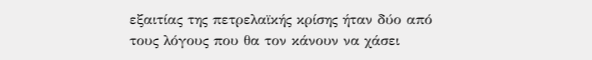εξαιτίας της πετρελαϊκής κρίσης ήταν δύο από τους λόγους που θα τον κάνουν να χάσει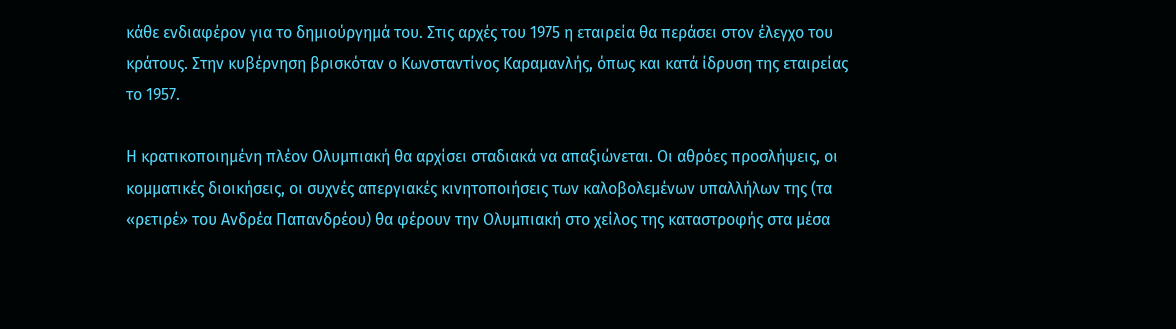κάθε ενδιαφέρον για το δημιούργημά του. Στις αρχές του 1975 η εταιρεία θα περάσει στον έλεγχο του κράτους. Στην κυβέρνηση βρισκόταν ο Κωνσταντίνος Καραμανλής, όπως και κατά ίδρυση της εταιρείας το 1957.

Η κρατικοποιημένη πλέον Ολυμπιακή θα αρχίσει σταδιακά να απαξιώνεται. Οι αθρόες προσλήψεις, οι κομματικές διοικήσεις, οι συχνές απεργιακές κινητοποιήσεις των καλοβολεμένων υπαλλήλων της (τα «ρετιρέ» του Ανδρέα Παπανδρέου) θα φέρουν την Ολυμπιακή στο χείλος της καταστροφής στα μέσα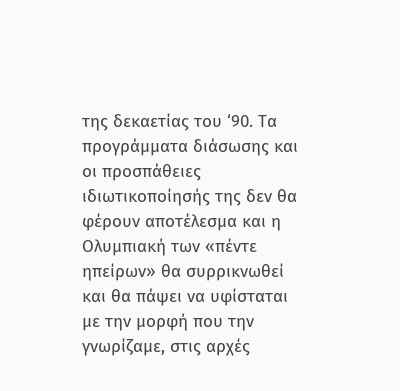της δεκαετίας του ‘90. Τα προγράμματα διάσωσης και οι προσπάθειες ιδιωτικοποίησής της δεν θα φέρουν αποτέλεσμα και η Ολυμπιακή των «πέντε ηπείρων» θα συρρικνωθεί και θα πάψει να υφίσταται με την μορφή που την γνωρίζαμε, στις αρχές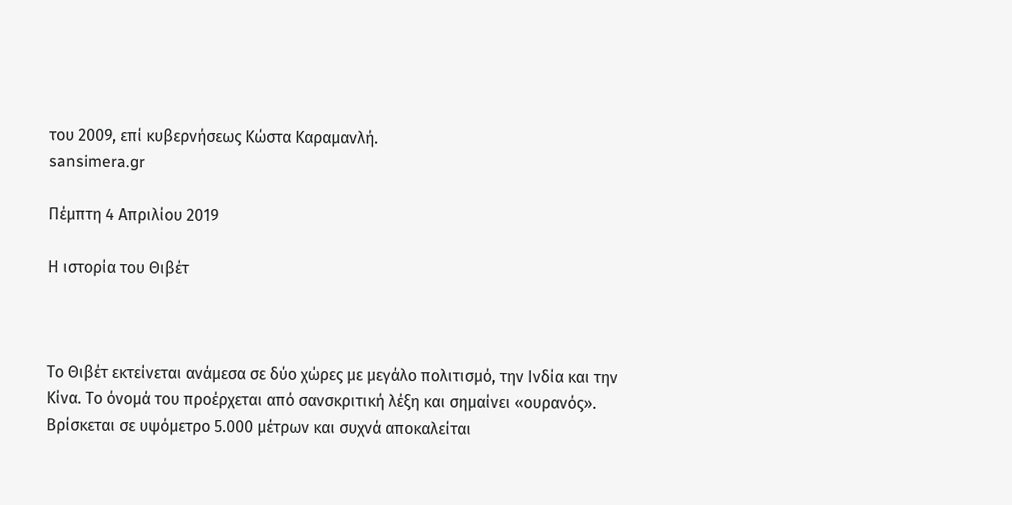του 2009, επί κυβερνήσεως Κώστα Καραμανλή.
sansimera.gr

Πέμπτη 4 Απριλίου 2019

Η ιστορία του Θιβέτ



Το Θιβέτ εκτείνεται ανάμεσα σε δύο χώρες με μεγάλο πολιτισμό, την Ινδία και την Κίνα. Το όνομά του προέρχεται από σανσκριτική λέξη και σημαίνει «ουρανός». Βρίσκεται σε υψόμετρο 5.000 μέτρων και συχνά αποκαλείται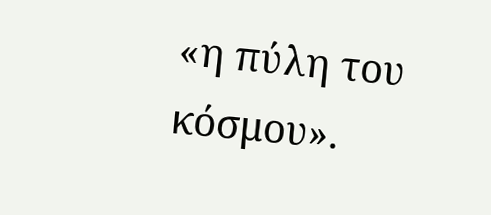«η πύλη του κόσμου».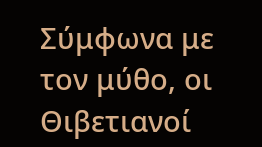Σύμφωνα με τον μύθο, οι Θιβετιανοί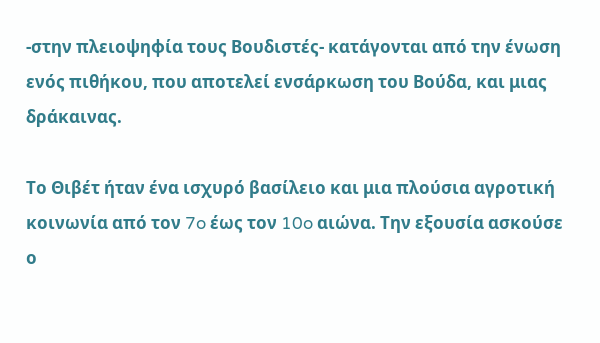-στην πλειοψηφία τους Βουδιστές- κατάγονται από την ένωση ενός πιθήκου, που αποτελεί ενσάρκωση του Βούδα, και μιας δράκαινας.

Το Θιβέτ ήταν ένα ισχυρό βασίλειο και μια πλούσια αγροτική κοινωνία από τον 7o έως τον 10o αιώνα. Την εξουσία ασκούσε ο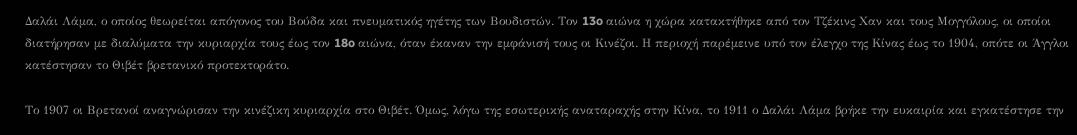Δαλάι Λάμα, ο οποίος θεωρείται απόγονος του Βούδα και πνευματικός ηγέτης των Βουδιστών. Τον 13o αιώνα η χώρα κατακτήθηκε από τον Τζέκινς Χαν και τους Μογγόλους, οι οποίοι διατήρησαν με διαλύματα την κυριαρχία τους έως τον 18o αιώνα, όταν έκαναν την εμφάνισή τους οι Κινέζοι. Η περιοχή παρέμεινε υπό τον έλεγχο της Κίνας έως το 1904, οπότε οι Άγγλοι κατέστησαν το Θιβέτ βρετανικό προτεκτοράτο.

Το 1907 οι Βρετανοί αναγνώρισαν την κινέζικη κυριαρχία στο Θιβέτ. Όμως, λόγω της εσωτερικής αναταραχής στην Κίνα, το 1911 ο Δαλάι Λάμα βρήκε την ευκαιρία και εγκατέστησε την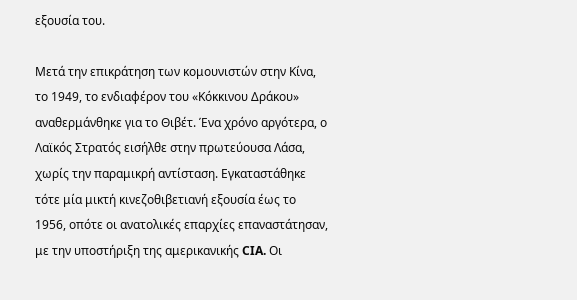εξουσία του.

Μετά την επικράτηση των κομουνιστών στην Κίνα, το 1949, το ενδιαφέρον του «Κόκκινου Δράκου» αναθερμάνθηκε για το Θιβέτ. Ένα χρόνο αργότερα, ο Λαϊκός Στρατός εισήλθε στην πρωτεύουσα Λάσα, χωρίς την παραμικρή αντίσταση. Εγκαταστάθηκε τότε μία μικτή κινεζοθιβετιανή εξουσία έως το 1956, οπότε οι ανατολικές επαρχίες επαναστάτησαν, με την υποστήριξη της αμερικανικής CIA. Οι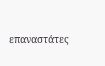επαναστάτες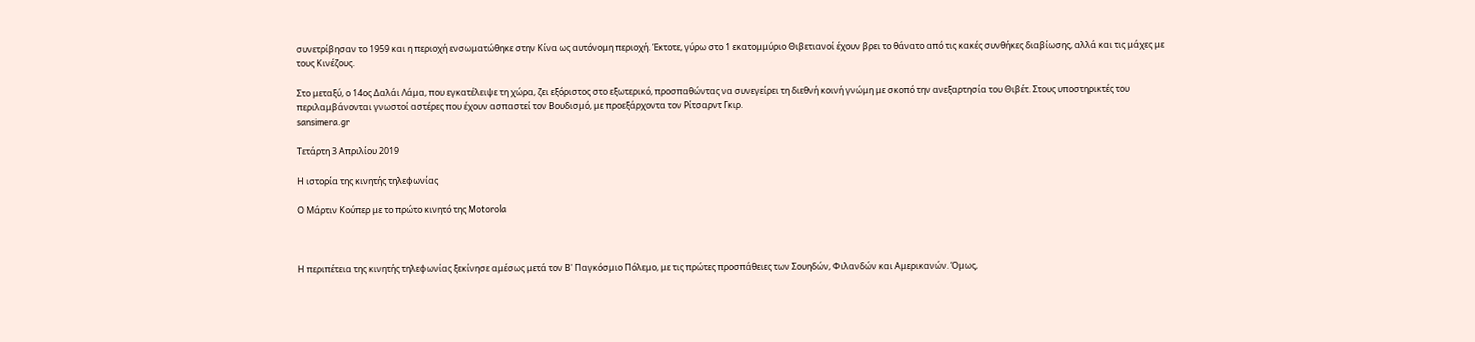συνετρίβησαν το 1959 και η περιοχή ενσωματώθηκε στην Κίνα ως αυτόνομη περιοχή. Έκτοτε, γύρω στο 1 εκατομμύριο Θιβετιανοί έχουν βρει το θάνατο από τις κακές συνθήκες διαβίωσης, αλλά και τις μάχες με τους Κινέζους.

Στο μεταξύ, ο 14ος Δαλάι Λάμα, που εγκατέλειψε τη χώρα, ζει εξόριστος στο εξωτερικό, προσπαθώντας να συνεγείρει τη διεθνή κοινή γνώμη με σκοπό την ανεξαρτησία του Θιβέτ. Στους υποστηρικτές του περιλαμβάνονται γνωστοί αστέρες που έχουν ασπαστεί τον Βουδισμό, με προεξάρχοντα τον Ρίτσαρντ Γκιρ.
sansimera.gr

Τετάρτη 3 Απριλίου 2019

Η ιστορία της κινητής τηλεφωνίας

Ο Μάρτιν Κούπερ με το πρώτο κινητό της Motorola



Η περιπέτεια της κινητής τηλεφωνίας ξεκίνησε αμέσως μετά τον Β' Παγκόσμιο Πόλεμο, με τις πρώτες προσπάθειες των Σουηδών, Φιλανδών και Αμερικανών. Όμως,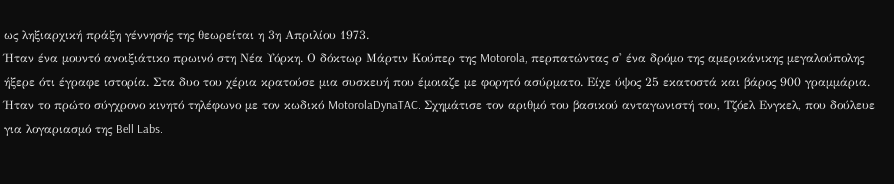ως ληξιαρχική πράξη γέννησής της θεωρείται η 3η Απριλίου 1973.
Ήταν ένα μουντό ανοιξιάτικο πρωινό στη Νέα Υόρκη. Ο δόκτωρ Μάρτιν Κούπερ της Motorola, περπατώντας σ' ένα δρόμο της αμερικάνικης μεγαλούπολης ήξερε ότι έγραφε ιστορία. Στα δυο του χέρια κρατούσε μια συσκευή που έμοιαζε με φορητό ασύρματο. Είχε ύψος 25 εκατοστά και βάρος 900 γραμμάρια. Ήταν το πρώτο σύγχρονο κινητό τηλέφωνο με τον κωδικό MotorolaDynaTAC. Σχημάτισε τον αριθμό του βασικού ανταγωνιστή του, Τζόελ Ενγκελ, που δούλευε για λογαριασμό της Bell Labs.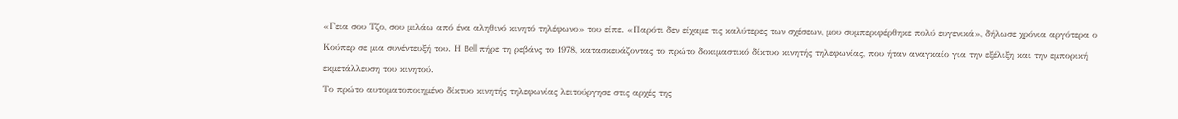«Γεια σου Τζο, σου μιλάω από ένα αληθινό κινητό τηλέφωνο» του είπε. «Παρότι δεν είχαμε τις καλύτερες των σχέσεων, μου συμπεριφέρθηκε πολύ ευγενικά», δήλωσε χρόνια αργότερα ο Κούπερ σε μια συνέντευξή του. Η Bell πήρε τη ρεβάνς το 1978, κατασκευάζοντας το πρώτο δοκιμαστικό δίκτυο κινητής τηλεφωνίας, που ήταν αναγκαίο για την εξέλιξη και την εμπορική εκμετάλλευση του κινητού.
Το πρώτο αυτοματοποιημένο δίκτυο κινητής τηλεφωνίας λειτούργησε στις αρχές της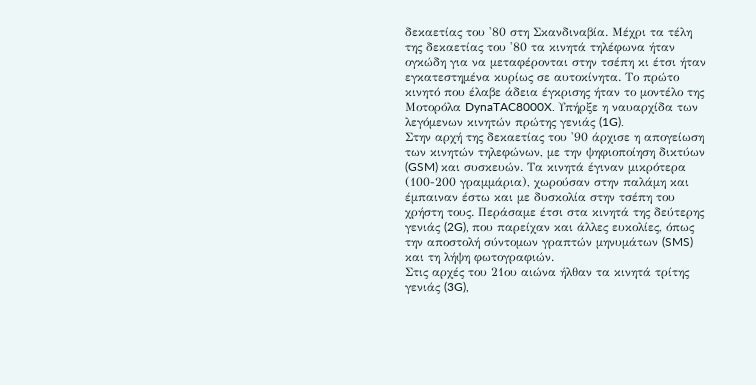δεκαετίας του '80 στη Σκανδιναβία. Μέχρι τα τέλη της δεκαετίας του '80 τα κινητά τηλέφωνα ήταν ογκώδη για να μεταφέρονται στην τσέπη κι έτσι ήταν εγκατεστημένα κυρίως σε αυτοκίνητα. Το πρώτο κινητό που έλαβε άδεια έγκρισης ήταν το μοντέλο της Μοτορόλα DynaTAC8000X. Υπήρξε η ναυαρχίδα των λεγόμενων κινητών πρώτης γενιάς (1G).
Στην αρχή της δεκαετίας του '90 άρχισε η απογείωση των κινητών τηλεφώνων, με την ψηφιοποίηση δικτύων (GSM) και συσκευών. Τα κινητά έγιναν μικρότερα (100-200 γραμμάρια), χωρούσαν στην παλάμη και έμπαιναν έστω και με δυσκολία στην τσέπη του χρήστη τους. Περάσαμε έτσι στα κινητά της δεύτερης γενιάς (2G), που παρείχαν και άλλες ευκολίες, όπως την αποστολή σύντομων γραπτών μηνυμάτων (SMS) και τη λήψη φωτογραφιών.
Στις αρχές του 21ου αιώνα ήλθαν τα κινητά τρίτης γενιάς (3G),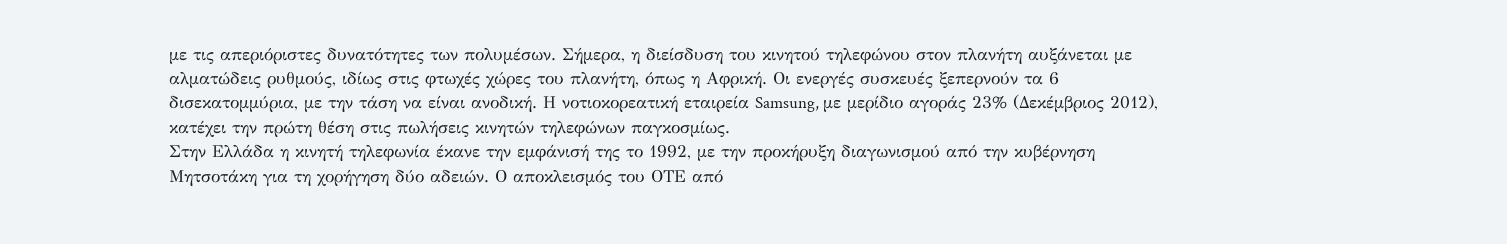με τις απεριόριστες δυνατότητες των πολυμέσων. Σήμερα, η διείσδυση του κινητού τηλεφώνου στον πλανήτη αυξάνεται με αλματώδεις ρυθμούς, ιδίως στις φτωχές χώρες του πλανήτη, όπως η Αφρική. Οι ενεργές συσκευές ξεπερνούν τα 6 δισεκατομμύρια, με την τάση να είναι ανοδική. Η νοτιοκορεατική εταιρεία Samsung, με μερίδιο αγοράς 23% (Δεκέμβριος 2012), κατέχει την πρώτη θέση στις πωλήσεις κινητών τηλεφώνων παγκοσμίως.
Στην Ελλάδα η κινητή τηλεφωνία έκανε την εμφάνισή της το 1992, με την προκήρυξη διαγωνισμού από την κυβέρνηση Μητσοτάκη για τη χορήγηση δύο αδειών. Ο αποκλεισμός του ΟΤΕ από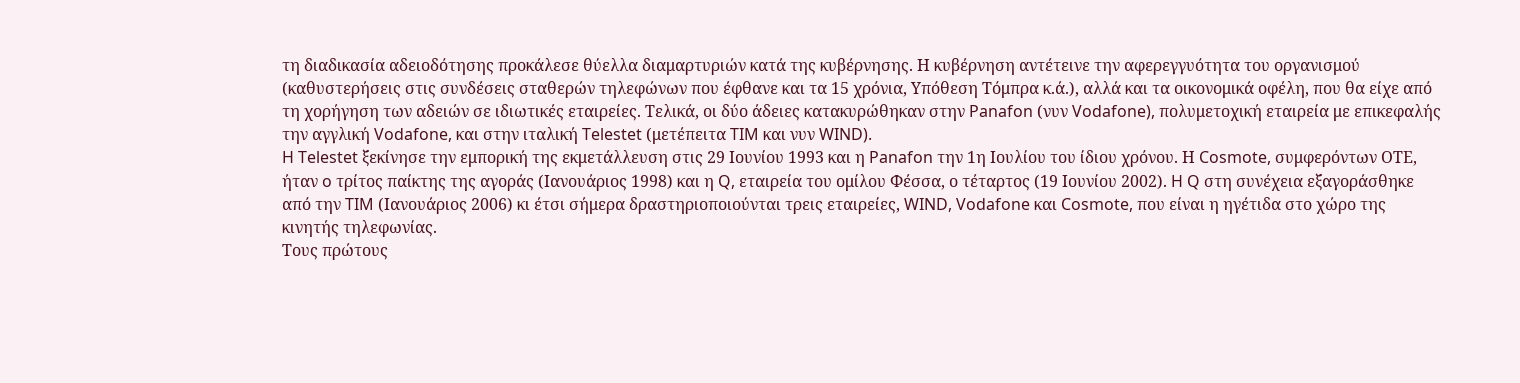τη διαδικασία αδειοδότησης προκάλεσε θύελλα διαμαρτυριών κατά της κυβέρνησης. Η κυβέρνηση αντέτεινε την αφερεγγυότητα του οργανισμού (καθυστερήσεις στις συνδέσεις σταθερών τηλεφώνων που έφθανε και τα 15 χρόνια, Υπόθεση Τόμπρα κ.ά.), αλλά και τα οικονομικά οφέλη, που θα είχε από τη χορήγηση των αδειών σε ιδιωτικές εταιρείες. Τελικά, οι δύο άδειες κατακυρώθηκαν στην Panafon (νυν Vodafone), πολυμετοχική εταιρεία με επικεφαλής την αγγλική Vodafone, και στην ιταλική Telestet (μετέπειτα TIM και νυν WIND).
H Telestet ξεκίνησε την εμπορική της εκμετάλλευση στις 29 Ιουνίου 1993 και η Panafon την 1η Ιουλίου του ίδιου χρόνου. Η Cosmote, συμφερόντων ΟΤΕ, ήταν o τρίτος παίκτης της αγοράς (Ιανουάριος 1998) και η Q, εταιρεία του ομίλου Φέσσα, ο τέταρτος (19 Ιουνίου 2002). H Q στη συνέχεια εξαγοράσθηκε από την TIM (Ιανουάριος 2006) κι έτσι σήμερα δραστηριοποιούνται τρεις εταιρείες, WIND, Vodafone και Cosmote, που είναι η ηγέτιδα στο χώρο της κινητής τηλεφωνίας.
Τους πρώτους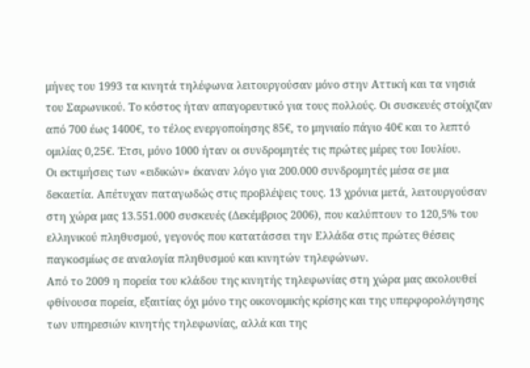μήνες του 1993 τα κινητά τηλέφωνα λειτουργούσαν μόνο στην Αττική και τα νησιά του Σαρωνικού. Το κόστος ήταν απαγορευτικό για τους πολλούς. Οι συσκευές στοίχιζαν από 700 έως 1400€, το τέλος ενεργοποίησης 85€, το μηνιαίο πάγιο 40€ και το λεπτό ομιλίας 0,25€. Έτσι, μόνο 1000 ήταν οι συνδρομητές τις πρώτες μέρες του Ιουλίου.
Οι εκτιμήσεις των «ειδικών» έκαναν λόγο για 200.000 συνδρομητές μέσα σε μια δεκαετία. Απέτυχαν παταγωδώς στις προβλέψεις τους. 13 χρόνια μετά, λειτουργούσαν στη χώρα μας 13.551.000 συσκευές (Δεκέμβριος 2006), που καλύπτουν το 120,5% του ελληνικού πληθυσμού, γεγονός που κατατάσσει την Ελλάδα στις πρώτες θέσεις παγκοσμίως σε αναλογία πληθυσμού και κινητών τηλεφώνων.
Από το 2009 η πορεία του κλάδου της κινητής τηλεφωνίας στη χώρα μας ακολουθεί φθίνουσα πορεία, εξαιτίας όχι μόνο της οικονομικής κρίσης και της υπερφορολόγησης των υπηρεσιών κινητής τηλεφωνίας, αλλά και της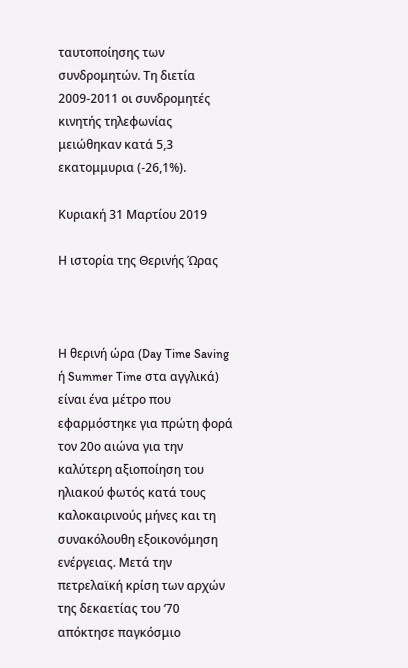ταυτοποίησης των συνδρομητών. Τη διετία 2009-2011 οι συνδρομητές κινητής τηλεφωνίας μειώθηκαν κατά 5,3 εκατομμυρια (-26,1%).

Κυριακή 31 Μαρτίου 2019

Η ιστορία της Θερινής Ώρας



Η θερινή ώρα (Day Time Saving ή Summer Time στα αγγλικά) είναι ένα μέτρο που εφαρμόστηκε για πρώτη φορά τον 20ο αιώνα για την καλύτερη αξιοποίηση του ηλιακού φωτός κατά τους καλοκαιρινούς μήνες και τη συνακόλουθη εξοικονόμηση ενέργειας. Μετά την πετρελαϊκή κρίση των αρχών της δεκαετίας του ‘70 απόκτησε παγκόσμιο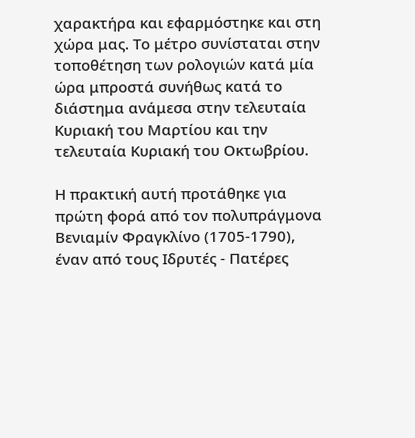χαρακτήρα και εφαρμόστηκε και στη χώρα μας. Το μέτρο συνίσταται στην τοποθέτηση των ρολογιών κατά μία ώρα μπροστά συνήθως κατά το διάστημα ανάμεσα στην τελευταία Κυριακή του Μαρτίου και την τελευταία Κυριακή του Οκτωβρίου.

Η πρακτική αυτή προτάθηκε για πρώτη φορά από τον πολυπράγμονα Βενιαμίν Φραγκλίνο (1705-1790), έναν από τους Ιδρυτές - Πατέρες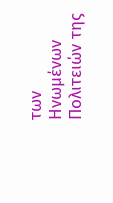των Ηνωμένων Πολιτειών της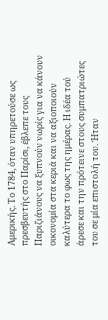Αμερικής. Το 1784, όταν υπηρετούσε ως πρεσβευτής στο Παρίσι, έβλεπε τους Παριζιάνους να ξυπνούν νωρίς για να κάνουν οικονομία στα κεριά και να αξιοποιούν καλύτερα το φως της ημέρας. Η ιδέα τού άρεσε και την πρότεινε στους συμπατριώτες του σε μία επιστολή του. Ήταν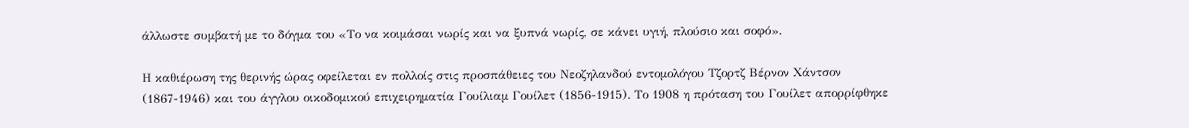άλλωστε συμβατή με το δόγμα του «Το να κοιμάσαι νωρίς και να ξυπνά νωρίς, σε κάνει υγιή, πλούσιο και σοφό».

Η καθιέρωση της θερινής ώρας οφείλεται εν πολλοίς στις προσπάθειες του Νεοζηλανδού εντομολόγου Τζορτζ Βέρνον Χάντσον (1867-1946) και του άγγλου οικοδομικού επιχειρηματία Γουίλιαμ Γουίλετ (1856-1915). Το 1908 η πρόταση του Γουίλετ απορρίφθηκε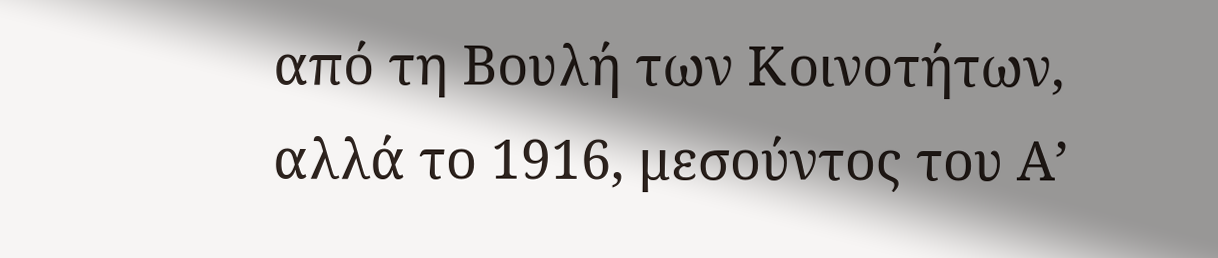από τη Βουλή των Κοινοτήτων, αλλά το 1916, μεσούντος του Α’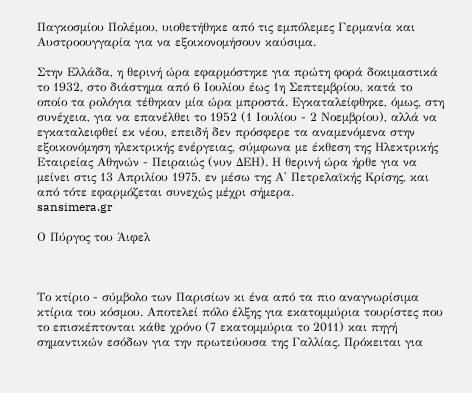Παγκοσμίου Πολέμου, υιοθετήθηκε από τις εμπόλεμες Γερμανία και Αυστροουγγαρία για να εξοικονομήσουν καύσιμα.

Στην Ελλάδα, η θερινή ώρα εφαρμόστηκε για πρώτη φορά δοκιμαστικά το 1932, στο διάστημα από 6 Ιουλίου έως 1η Σεπτεμβρίου, κατά το οποίο τα ρολόγια τέθηκαν μία ώρα μπροστά. Εγκαταλείφθηκε, όμως, στη συνέχεια, για να επανέλθει το 1952 (1 Ιουλίου - 2 Νοεμβρίου), αλλά να εγκαταλειφθεί εκ νέου, επειδή δεν πρόσφερε τα αναμενόμενα στην εξοικονόμηση ηλεκτρικής ενέργειας, σύμφωνα με έκθεση της Ηλεκτρικής Εταιρείας Αθηνών - Πειραιώς (νυν ΔΕΗ). Η θερινή ώρα ήρθε για να μείνει στις 13 Απριλίου 1975, εν μέσω της Α' Πετρελαϊκής Κρίσης, και από τότε εφαρμόζεται συνεχώς μέχρι σήμερα.
sansimera.gr

Ο Πύργος του Άιφελ



Το κτίριο - σύμβολο των Παρισίων κι ένα από τα πιο αναγνωρίσιμα κτίρια του κόσμου. Αποτελεί πόλο έλξης για εκατομμύρια τουρίστες που το επισκέπτονται κάθε χρόνο (7 εκατομμύρια το 2011) και πηγή σημαντικών εσόδων για την πρωτεύουσα της Γαλλίας. Πρόκειται για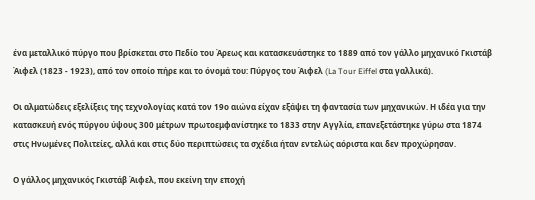ένα μεταλλικό πύργο που βρίσκεται στο Πεδίο του Άρεως και κατασκευάστηκε το 1889 από τον γάλλο μηχανικό Γκιστάβ Άιφελ (1823 - 1923), από τον οποίο πήρε και το όνομά του: Πύργος του Άιφελ (La Tour Eiffel στα γαλλικά).

Οι αλματώδεις εξελίξεις της τεχνολογίας κατά τον 19ο αιώνα είχαν εξάψει τη φαντασία των μηχανικών. Η ιδέα για την κατασκευή ενός πύργου ύψους 300 μέτρων πρωτοεμφανίστηκε το 1833 στην Αγγλία, επανεξετάστηκε γύρω στα 1874 στις Ηνωμένες Πολιτείες, αλλά και στις δύο περιπτώσεις τα σχέδια ήταν εντελώς αόριστα και δεν προχώρησαν.

Ο γάλλος μηχανικός Γκιστάβ Άιφελ, που εκείνη την εποχή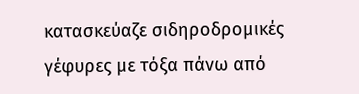κατασκεύαζε σιδηροδρομικές γέφυρες με τόξα πάνω από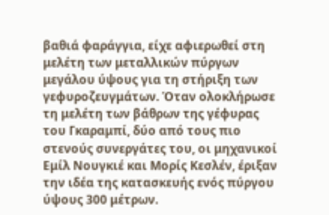βαθιά φαράγγια, είχε αφιερωθεί στη μελέτη των μεταλλικών πύργων μεγάλου ύψους για τη στήριξη των γεφυροζευγμάτων. Όταν ολοκλήρωσε τη μελέτη των βάθρων της γέφυρας του Γκαραμπί, δύο από τους πιο στενούς συνεργάτες του, οι μηχανικοί Εμίλ Νουγκιέ και Μορίς Κεσλέν, έριξαν την ιδέα της κατασκευής ενός πύργου ύψους 300 μέτρων.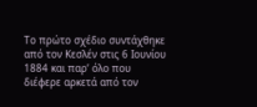Το πρώτο σχέδιο συντάχθηκε από τον Κεσλέν στις 6 Ιουνίου 1884 και παρ’ όλο που διέφερε αρκετά από τον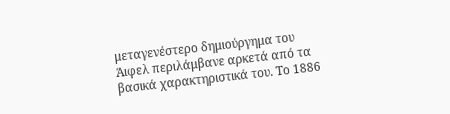μεταγενέστερο δημιούργημα του Άιφελ περιλάμβανε αρκετά από τα βασικά χαρακτηριστικά του. Το 1886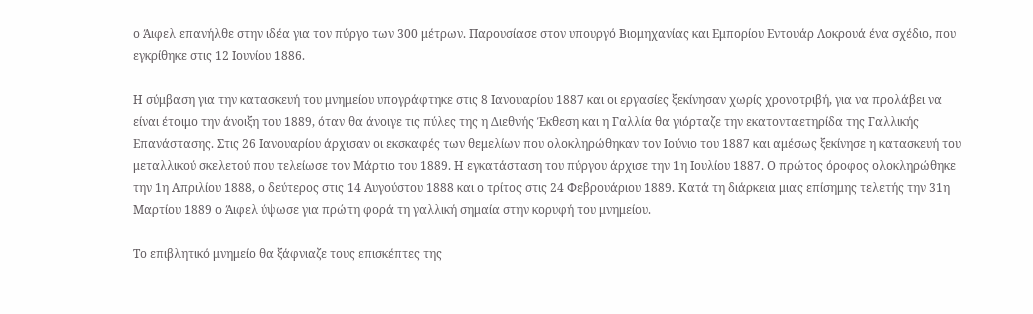ο Άιφελ επανήλθε στην ιδέα για τον πύργο των 300 μέτρων. Παρουσίασε στον υπουργό Βιομηχανίας και Εμπορίου Εντουάρ Λοκρουά ένα σχέδιο, που εγκρίθηκε στις 12 Ιουνίου 1886.

Η σύμβαση για την κατασκευή του μνημείου υπογράφτηκε στις 8 Ιανουαρίου 1887 και οι εργασίες ξεκίνησαν χωρίς χρονοτριβή, για να προλάβει να είναι έτοιμο την άνοιξη του 1889, όταν θα άνοιγε τις πύλες της η Διεθνής Έκθεση και η Γαλλία θα γιόρταζε την εκατονταετηρίδα της Γαλλικής Επανάστασης. Στις 26 Ιανουαρίου άρχισαν οι εκσκαφές των θεμελίων που ολοκληρώθηκαν τον Ιούνιο του 1887 και αμέσως ξεκίνησε η κατασκευή του μεταλλικού σκελετού που τελείωσε τον Μάρτιο του 1889. Η εγκατάσταση του πύργου άρχισε την 1η Ιουλίου 1887. Ο πρώτος όροφος ολοκληρώθηκε την 1η Απριλίου 1888, ο δεύτερος στις 14 Αυγούστου 1888 και ο τρίτος στις 24 Φεβρουάριου 1889. Κατά τη διάρκεια μιας επίσημης τελετής την 31η Μαρτίου 1889 ο Άιφελ ύψωσε για πρώτη φορά τη γαλλική σημαία στην κορυφή του μνημείου.

Το επιβλητικό μνημείο θα ξάφνιαζε τους επισκέπτες της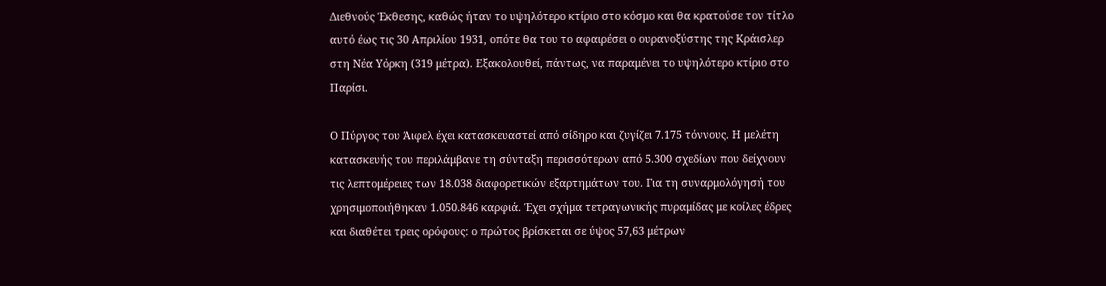Διεθνούς Έκθεσης, καθώς ήταν το υψηλότερο κτίριο στο κόσμο και θα κρατούσε τον τίτλο αυτό έως τις 30 Απριλίου 1931, οπότε θα του το αφαιρέσει ο ουρανοξύστης της Κράισλερ στη Νέα Υόρκη (319 μέτρα). Εξακολουθεί, πάντως, να παραμένει το υψηλότερο κτίριο στο Παρίσι.

Ο Πύργος του Άιφελ έχει κατασκευαστεί από σίδηρο και ζυγίζει 7.175 τόννους. Η μελέτη κατασκευής του περιλάμβανε τη σύνταξη περισσότερων από 5.300 σχεδίων που δείχνουν τις λεπτομέρειες των 18.038 διαφορετικών εξαρτημάτων του. Για τη συναρμολόγησή του χρησιμοποιήθηκαν 1.050.846 καρφιά. Έχει σχήμα τετραγωνικής πυραμίδας με κοίλες έδρες και διαθέτει τρεις ορόφους: ο πρώτος βρίσκεται σε ύψος 57,63 μέτρων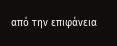από την επιφάνεια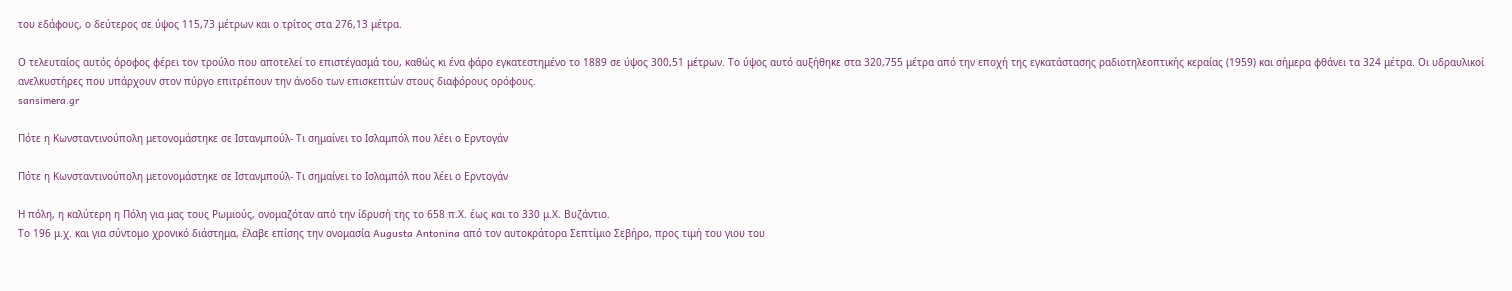του εδάφους, ο δεύτερος σε ύψος 115,73 μέτρων και ο τρίτος στα 276,13 μέτρα.

Ο τελευταίος αυτός όροφος φέρει τον τρούλο που αποτελεί το επιστέγασμά του, καθώς κι ένα φάρο εγκατεστημένο το 1889 σε ύψος 300,51 μέτρων. Το ύψος αυτό αυξήθηκε στα 320,755 μέτρα από την εποχή της εγκατάστασης ραδιοτηλεοπτικής κεραίας (1959) και σήμερα φθάνει τα 324 μέτρα. Οι υδραυλικοί ανελκυστήρες που υπάρχουν στον πύργο επιτρέπουν την άνοδο των επισκεπτών στους διαφόρους ορόφους.
sansimera.gr

Πότε η Κωνσταντινούπολη μετονομάστηκε σε Ιστανμπούλ- Τι σημαίνει το Ισλαμπόλ που λέει ο Ερντογάν

Πότε η Κωνσταντινούπολη μετονομάστηκε σε Ιστανμπούλ- Τι σημαίνει το Ισλαμπόλ που λέει ο Ερντογάν

Η πόλη, η καλύτερη η Πόλη για μας τους Ρωμιούς, ονομαζόταν από την ίδρυσή της το 658 π.Χ. έως και το 330 μ.Χ. Βυζάντιο.
Το 196 μ.χ. και για σύντομο χρονικό διάστημα, έλαβε επίσης την ονομασία Augusta Antonina από τον αυτοκράτορα Σεπτίμιο Σεβήρο, προς τιμή του γιου του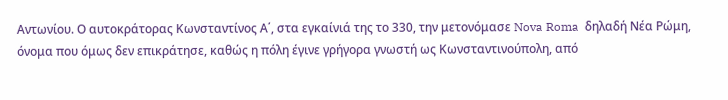Αντωνίου. Ο αυτοκράτορας Κωνσταντίνος Α΄, στα εγκαίνιά της το 330, την μετονόμασε Nova Roma  δηλαδή Νέα Ρώμη, όνομα που όμως δεν επικράτησε, καθώς η πόλη έγινε γρήγορα γνωστή ως Κωνσταντινούπολη, από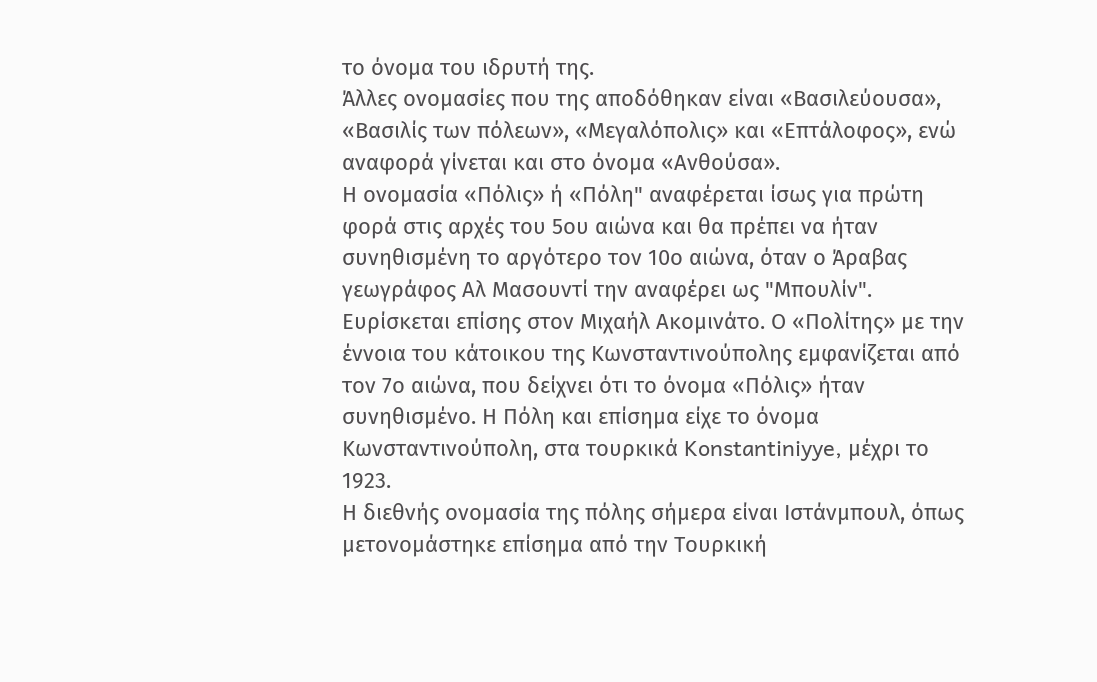το όνομα του ιδρυτή της.
Άλλες ονομασίες που της αποδόθηκαν είναι «Βασιλεύουσα», «Βασιλίς των πόλεων», «Μεγαλόπολις» και «Επτάλοφος», ενώ αναφορά γίνεται και στο όνομα «Ανθούσα».
Η ονομασία «Πόλις» ή «Πόλη" αναφέρεται ίσως για πρώτη φορά στις αρχές του 5ου αιώνα και θα πρέπει να ήταν συνηθισμένη το αργότερο τον 10ο αιώνα, όταν ο Άραβας γεωγράφος Αλ Μασουντί την αναφέρει ως "Μπουλίν". Ευρίσκεται επίσης στον Μιχαήλ Ακομινάτο. Ο «Πολίτης» με την έννοια του κάτοικου της Κωνσταντινούπολης εμφανίζεται από τον 7ο αιώνα, που δείχνει ότι το όνομα «Πόλις» ήταν συνηθισμένο. Η Πόλη και επίσημα είχε το όνομα Κωνσταντινούπολη, στα τουρκικά Konstantiniyye, μέχρι το 1923.
Η διεθνής ονομασία της πόλης σήμερα είναι Ιστάνμπουλ, όπως μετονομάστηκε επίσημα από την Τουρκική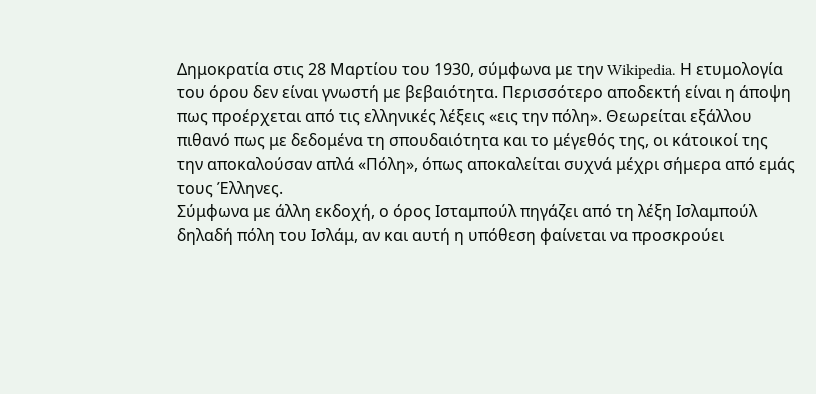Δημοκρατία στις 28 Μαρτίου του 1930, σύμφωνα με την Wikipedia. Η ετυμολογία του όρου δεν είναι γνωστή με βεβαιότητα. Περισσότερο αποδεκτή είναι η άποψη πως προέρχεται από τις ελληνικές λέξεις «εις την πόλη». Θεωρείται εξάλλου πιθανό πως με δεδομένα τη σπουδαιότητα και το μέγεθός της, οι κάτοικοί της την αποκαλούσαν απλά «Πόλη», όπως αποκαλείται συχνά μέχρι σήμερα από εμάς τους Έλληνες.
Σύμφωνα με άλλη εκδοχή, ο όρος Ισταμπούλ πηγάζει από τη λέξη Ισλαμπούλ δηλαδή πόλη του Ισλάμ, αν και αυτή η υπόθεση φαίνεται να προσκρούει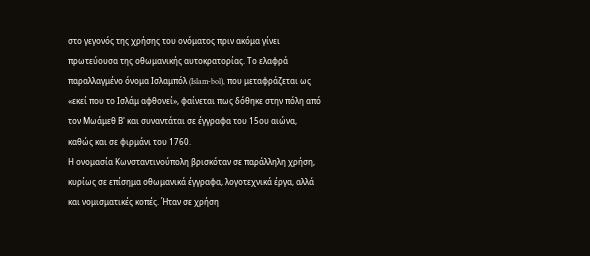στο γεγονός της χρήσης του ονόματος πριν ακόμα γίνει πρωτεύουσα της οθωμανικής αυτοκρατορίας. Το ελαφρά παραλλαγμένο όνομα Ισλαμπόλ (Islam-bol), που μεταφράζεται ως «εκεί που το Ισλάμ αφθονεί», φαίνεται πως δόθηκε στην πόλη από τον Μωάμεθ Β' και συναντάται σε έγγραφα του 15ου αιώνα, καθώς και σε φιρμάνι του 1760.
Η ονομασία Κωνσταντινούπολη βρισκόταν σε παράλληλη χρήση, κυρίως σε επίσημα οθωμανικά έγγραφα, λογοτεχνικά έργα, αλλά και νομισματικές κοπές. Ήταν σε χρήση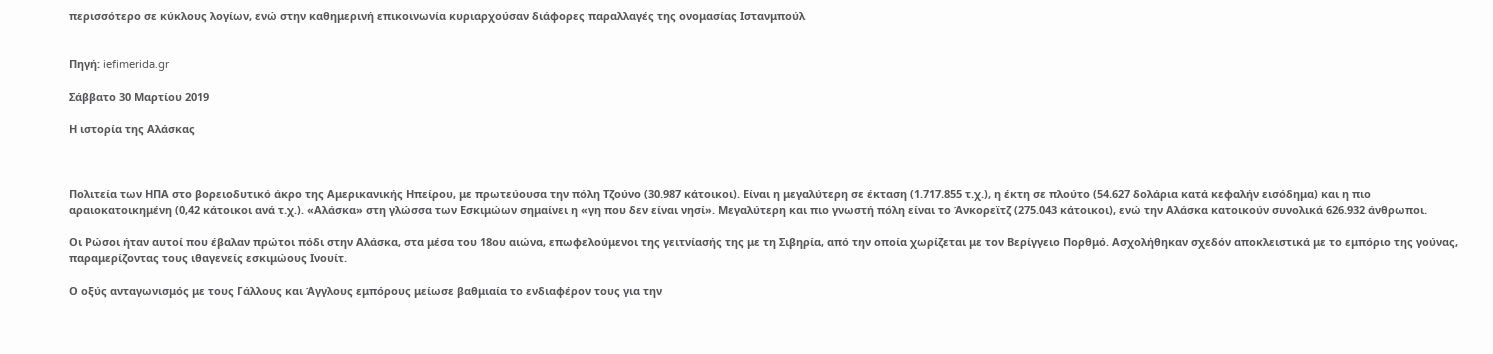περισσότερο σε κύκλους λογίων, ενώ στην καθημερινή επικοινωνία κυριαρχούσαν διάφορες παραλλαγές της ονομασίας Ιστανμπούλ


Πηγή: iefimerida.gr

Σάββατο 30 Μαρτίου 2019

Η ιστορία της Αλάσκας



Πολιτεία των ΗΠΑ στο βορειοδυτικό άκρο της Αμερικανικής Ηπείρου, με πρωτεύουσα την πόλη Τζούνο (30.987 κάτοικοι). Είναι η μεγαλύτερη σε έκταση (1.717.855 τ.χ.), η έκτη σε πλούτο (54.627 δολάρια κατά κεφαλήν εισόδημα) και η πιο αραιοκατοικημένη (0,42 κάτοικοι ανά τ.χ.). «Αλάσκα» στη γλώσσα των Εσκιμώων σημαίνει η «γη που δεν είναι νησί». Μεγαλύτερη και πιο γνωστή πόλη είναι το Άνκορεϊτζ (275.043 κάτοικοι), ενώ την Αλάσκα κατοικούν συνολικά 626.932 άνθρωποι.

Οι Ρώσοι ήταν αυτοί που έβαλαν πρώτοι πόδι στην Αλάσκα, στα μέσα του 18ου αιώνα, επωφελούμενοι της γειτνίασής της με τη Σιβηρία, από την οποία χωρίζεται με τον Βερίγγειο Πορθμό. Ασχολήθηκαν σχεδόν αποκλειστικά με το εμπόριο της γούνας, παραμερίζοντας τους ιθαγενείς εσκιμώους Ινουίτ.

Ο οξύς ανταγωνισμός με τους Γάλλους και Άγγλους εμπόρους μείωσε βαθμιαία το ενδιαφέρον τους για την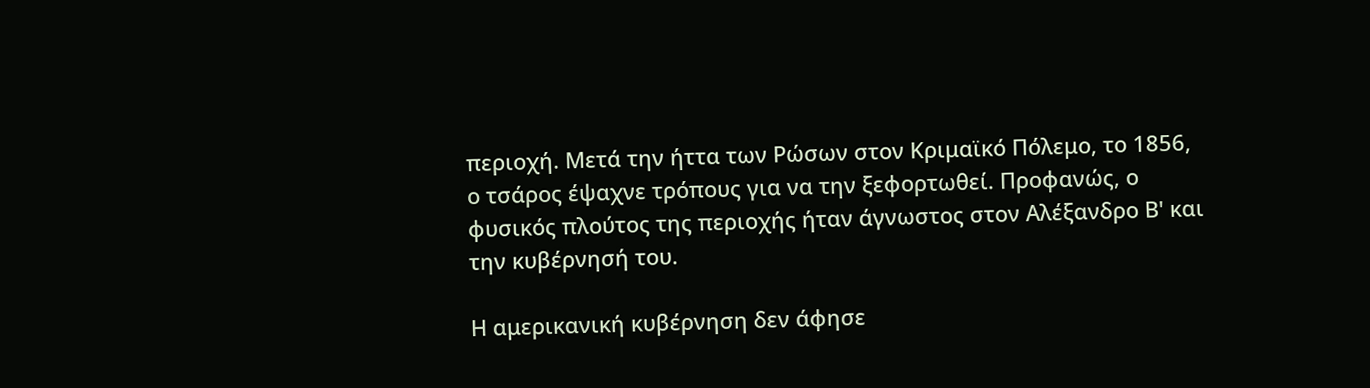περιοχή. Μετά την ήττα των Ρώσων στον Κριμαϊκό Πόλεμο, το 1856, ο τσάρος έψαχνε τρόπους για να την ξεφορτωθεί. Προφανώς, ο φυσικός πλούτος της περιοχής ήταν άγνωστος στον Αλέξανδρο Β' και την κυβέρνησή του.

Η αμερικανική κυβέρνηση δεν άφησε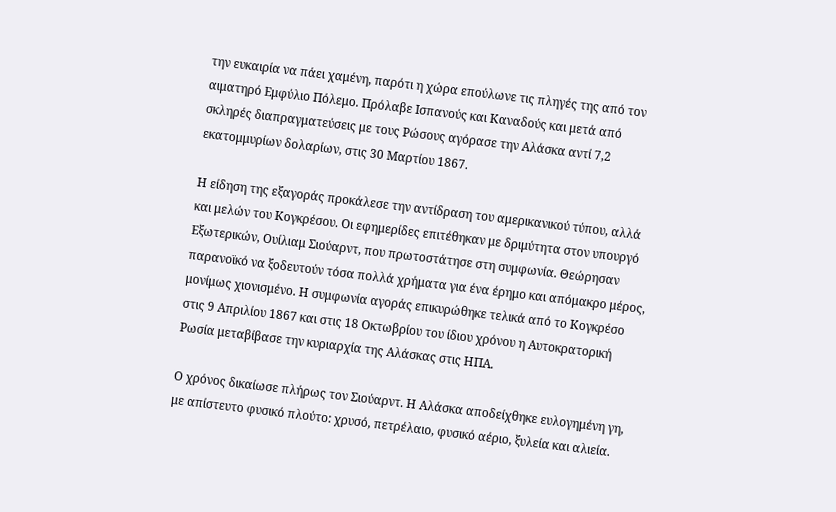την ευκαιρία να πάει χαμένη, παρότι η χώρα επούλωνε τις πληγές της από τον αιματηρό Εμφύλιο Πόλεμο. Πρόλαβε Ισπανούς και Καναδούς και μετά από σκληρές διαπραγματεύσεις με τους Ρώσους αγόρασε την Αλάσκα αντί 7,2 εκατομμυρίων δολαρίων, στις 30 Μαρτίου 1867.

Η είδηση της εξαγοράς προκάλεσε την αντίδραση του αμερικανικού τύπου, αλλά και μελών του Κογκρέσου. Οι εφημερίδες επιτέθηκαν με δριμύτητα στον υπουργό Εξωτερικών, Ουίλιαμ Σιούαρντ, που πρωτοστάτησε στη συμφωνία. Θεώρησαν παρανοϊκό να ξοδευτούν τόσα πολλά χρήματα για ένα έρημο και απόμακρο μέρος, μονίμως χιονισμένο. Η συμφωνία αγοράς επικυρώθηκε τελικά από το Κογκρέσο στις 9 Απριλίου 1867 και στις 18 Οκτωβρίου του ίδιου χρόνου η Αυτοκρατορική Ρωσία μεταβίβασε την κυριαρχία της Αλάσκας στις ΗΠΑ.

Ο χρόνος δικαίωσε πλήρως τον Σιούαρντ. Η Αλάσκα αποδείχθηκε ευλογημένη γη, με απίστευτο φυσικό πλούτο: χρυσό, πετρέλαιο, φυσικό αέριο, ξυλεία και αλιεία.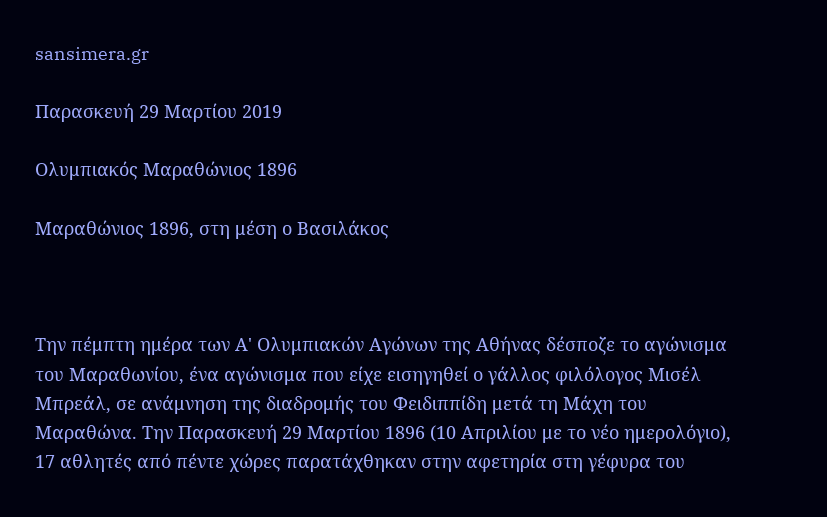sansimera.gr

Παρασκευή 29 Μαρτίου 2019

Ολυμπιακός Μαραθώνιος 1896

Μαραθώνιος 1896, στη μέση ο Βασιλάκος



Την πέμπτη ημέρα των Α' Ολυμπιακών Αγώνων της Αθήνας δέσποζε το αγώνισμα του Μαραθωνίου, ένα αγώνισμα που είχε εισηγηθεί ο γάλλος φιλόλογος Μισέλ Μπρεάλ, σε ανάμνηση της διαδρομής του Φειδιππίδη μετά τη Μάχη του Μαραθώνα. Την Παρασκευή 29 Μαρτίου 1896 (10 Απριλίου με το νέο ημερολόγιο), 17 αθλητές από πέντε χώρες παρατάχθηκαν στην αφετηρία στη γέφυρα του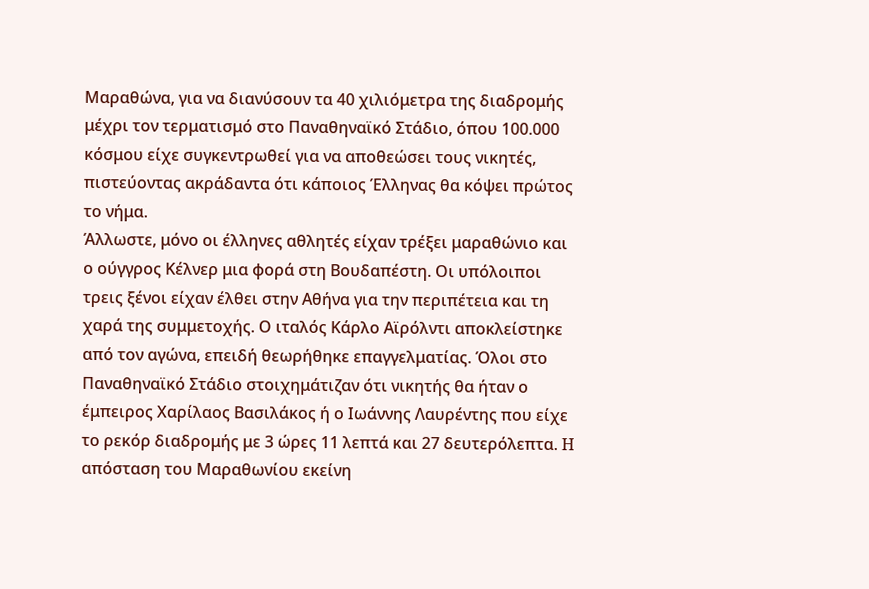Μαραθώνα, για να διανύσουν τα 40 χιλιόμετρα της διαδρομής μέχρι τον τερματισμό στο Παναθηναϊκό Στάδιο, όπου 100.000 κόσμου είχε συγκεντρωθεί για να αποθεώσει τους νικητές, πιστεύοντας ακράδαντα ότι κάποιος Έλληνας θα κόψει πρώτος το νήμα.
Άλλωστε, μόνο οι έλληνες αθλητές είχαν τρέξει μαραθώνιο και ο ούγγρος Κέλνερ μια φορά στη Βουδαπέστη. Οι υπόλοιποι τρεις ξένοι είχαν έλθει στην Αθήνα για την περιπέτεια και τη χαρά της συμμετοχής. Ο ιταλός Κάρλο Αϊρόλντι αποκλείστηκε από τον αγώνα, επειδή θεωρήθηκε επαγγελματίας. Όλοι στο Παναθηναϊκό Στάδιο στοιχημάτιζαν ότι νικητής θα ήταν ο έμπειρος Χαρίλαος Βασιλάκος ή ο Ιωάννης Λαυρέντης που είχε το ρεκόρ διαδρομής με 3 ώρες 11 λεπτά και 27 δευτερόλεπτα. H απόσταση του Μαραθωνίου εκείνη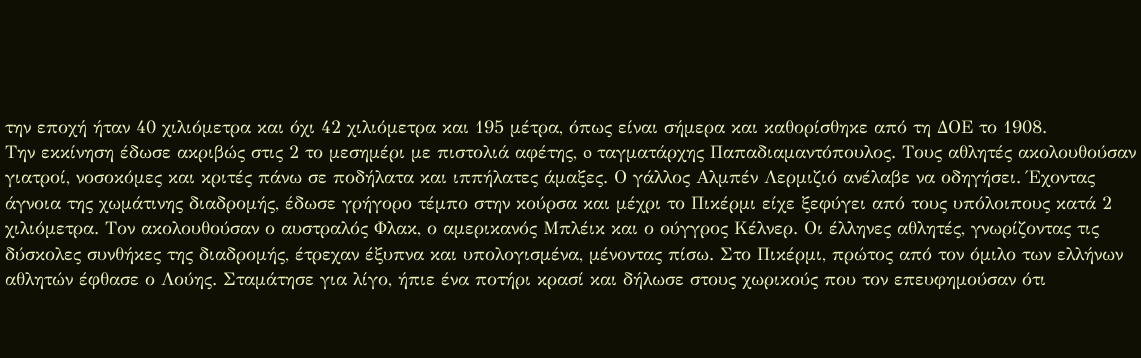την εποχή ήταν 40 χιλιόμετρα και όχι 42 χιλιόμετρα και 195 μέτρα, όπως είναι σήμερα και καθορίσθηκε από τη ΔΟΕ το 1908.
Την εκκίνηση έδωσε ακριβώς στις 2 το μεσημέρι με πιστολιά αφέτης, o ταγματάρχης Παπαδιαμαντόπουλος. Τους αθλητές ακολουθούσαν γιατροί, νοσοκόμες και κριτές πάνω σε ποδήλατα και ιππήλατες άμαξες. Ο γάλλος Αλμπέν Λερμιζιό ανέλαβε να οδηγήσει. Έχοντας άγνοια της χωμάτινης διαδρομής, έδωσε γρήγορο τέμπο στην κούρσα και μέχρι το Πικέρμι είχε ξεφύγει από τους υπόλοιπους κατά 2 χιλιόμετρα. Τον ακολουθούσαν ο αυστραλός Φλακ, ο αμερικανός Μπλέικ και ο ούγγρος Κέλνερ. Οι έλληνες αθλητές, γνωρίζοντας τις δύσκολες συνθήκες της διαδρομής, έτρεχαν έξυπνα και υπολογισμένα, μένοντας πίσω. Στο Πικέρμι, πρώτος από τον όμιλο των ελλήνων αθλητών έφθασε ο Λούης. Σταμάτησε για λίγο, ήπιε ένα ποτήρι κρασί και δήλωσε στους χωρικούς που τον επευφημούσαν ότι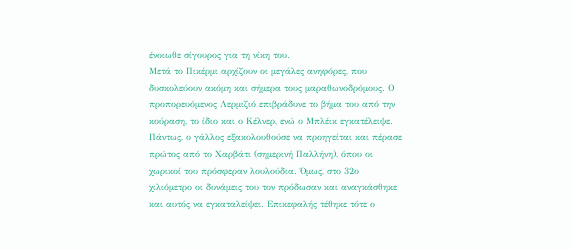ένοιωθε σίγουρος για τη νίκη του.
Μετά το Πικέρμι αρχίζουν οι μεγάλες ανηφόρες, που δυσκολεύουν ακόμη και σήμερα τους μαραθωνοδρόμους. Ο προπορευόμενος Λερμιζιό επιβράδυνε το βήμα του από την κούραση, το ίδιο και ο Κέλνερ, ενώ ο Μπλέικ εγκατέλειψε. Πάντως, ο γάλλος εξακολουθούσε να προηγείται και πέρασε πρώτος από το Χαρβάτι (σημερινή Παλλήνη), όπου οι χωρικοί του πρόσφεραν λουλούδια. Όμως, στο 32ο χιλιόμετρο οι δυνάμεις του τον πρόδωσαν και αναγκάσθηκε και αυτός να εγκαταλείψει. Επικεφαλής τέθηκε τότε ο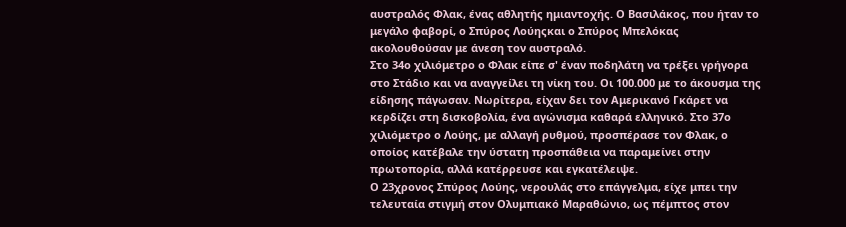αυστραλός Φλακ, ένας αθλητής ημιαντοχής. Ο Βασιλάκος, που ήταν το μεγάλο φαβορί, ο Σπύρος Λούηςκαι ο Σπύρος Μπελόκας ακολουθούσαν με άνεση τον αυστραλό.
Στο 34ο χιλιόμετρο ο Φλακ είπε σ' έναν ποδηλάτη να τρέξει γρήγορα στο Στάδιο και να αναγγείλει τη νίκη του. Οι 100.000 με το άκουσμα της είδησης πάγωσαν. Νωρίτερα, είχαν δει τον Αμερικανό Γκάρετ να κερδίζει στη δισκοβολία, ένα αγώνισμα καθαρά ελληνικό. Στο 37ο χιλιόμετρο ο Λούης, με αλλαγή ρυθμού, προσπέρασε τον Φλακ, ο οποίος κατέβαλε την ύστατη προσπάθεια να παραμείνει στην πρωτοπορία, αλλά κατέρρευσε και εγκατέλειψε.
Ο 23χρονος Σπύρος Λούης, νερουλάς στο επάγγελμα, είχε μπει την τελευταία στιγμή στον Ολυμπιακό Μαραθώνιο, ως πέμπτος στον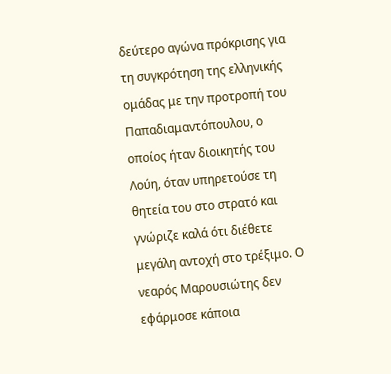δεύτερο αγώνα πρόκρισης για τη συγκρότηση της ελληνικής ομάδας με την προτροπή του Παπαδιαμαντόπουλου, ο οποίος ήταν διοικητής του Λούη, όταν υπηρετούσε τη θητεία του στο στρατό και γνώριζε καλά ότι διέθετε μεγάλη αντοχή στο τρέξιμο. Ο νεαρός Μαρουσιώτης δεν εφάρμοσε κάποια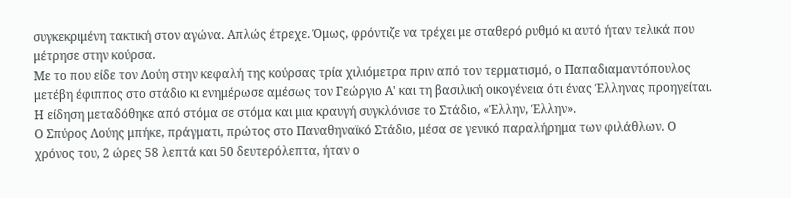συγκεκριμένη τακτική στον αγώνα. Απλώς έτρεχε. Όμως, φρόντιζε να τρέχει με σταθερό ρυθμό κι αυτό ήταν τελικά που μέτρησε στην κούρσα.
Με το που είδε τον Λούη στην κεφαλή της κούρσας τρία χιλιόμετρα πριν από τον τερματισμό, ο Παπαδιαμαντόπουλος μετέβη έφιππος στο στάδιο κι ενημέρωσε αμέσως τον Γεώργιο Α' και τη βασιλική οικογένεια ότι ένας Έλληνας προηγείται. Η είδηση μεταδόθηκε από στόμα σε στόμα και μια κραυγή συγκλόνισε το Στάδιο, «Έλλην, Έλλην».
Ο Σπύρος Λούης μπήκε, πράγματι, πρώτος στο Παναθηναϊκό Στάδιο, μέσα σε γενικό παραλήρημα των φιλάθλων. Ο χρόνος του, 2 ώρες 58 λεπτά και 50 δευτερόλεπτα, ήταν ο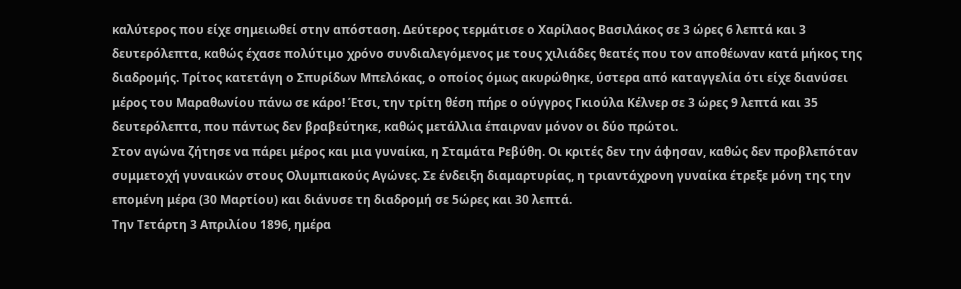καλύτερος που είχε σημειωθεί στην απόσταση. Δεύτερος τερμάτισε ο Χαρίλαος Βασιλάκος σε 3 ώρες 6 λεπτά και 3 δευτερόλεπτα, καθώς έχασε πολύτιμο χρόνο συνδιαλεγόμενος με τους χιλιάδες θεατές που τον αποθέωναν κατά μήκος της διαδρομής. Τρίτος κατετάγη ο Σπυρίδων Μπελόκας, ο οποίος όμως ακυρώθηκε, ύστερα από καταγγελία ότι είχε διανύσει μέρος του Μαραθωνίου πάνω σε κάρο! Έτσι, την τρίτη θέση πήρε ο ούγγρος Γκιούλα Κέλνερ σε 3 ώρες 9 λεπτά και 35 δευτερόλεπτα, που πάντως δεν βραβεύτηκε, καθώς μετάλλια έπαιρναν μόνον οι δύο πρώτοι.
Στον αγώνα ζήτησε να πάρει μέρος και μια γυναίκα, η Σταμάτα Ρεβύθη. Οι κριτές δεν την άφησαν, καθώς δεν προβλεπόταν συμμετοχή γυναικών στους Ολυμπιακούς Αγώνες. Σε ένδειξη διαμαρτυρίας, η τριαντάχρονη γυναίκα έτρεξε μόνη της την επομένη μέρα (30 Μαρτίου) και διάνυσε τη διαδρομή σε 5ώρες και 30 λεπτά.
Την Τετάρτη 3 Απριλίου 1896, ημέρα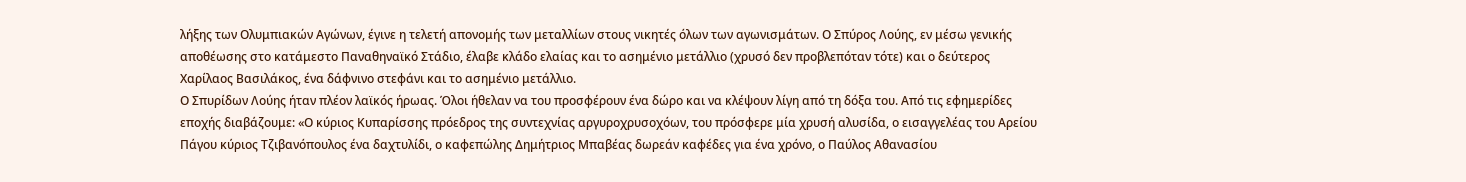λήξης των Ολυμπιακών Αγώνων, έγινε η τελετή απονομής των μεταλλίων στους νικητές όλων των αγωνισμάτων. Ο Σπύρος Λούης, εν μέσω γενικής αποθέωσης στο κατάμεστο Παναθηναϊκό Στάδιο, έλαβε κλάδο ελαίας και το ασημένιο μετάλλιο (χρυσό δεν προβλεπόταν τότε) και ο δεύτερος Χαρίλαος Βασιλάκος, ένα δάφνινο στεφάνι και το ασημένιο μετάλλιο.
Ο Σπυρίδων Λούης ήταν πλέον λαϊκός ήρωας. Όλοι ήθελαν να του προσφέρουν ένα δώρο και να κλέψουν λίγη από τη δόξα του. Από τις εφημερίδες εποχής διαβάζουμε: «Ο κύριος Κυπαρίσσης πρόεδρος της συντεχνίας αργυροχρυσοχόων, του πρόσφερε μία χρυσή αλυσίδα, ο εισαγγελέας του Αρείου Πάγου κύριος Τζιβανόπουλος ένα δαχτυλίδι, ο καφεπώλης Δημήτριος Μπαβέας δωρεάν καφέδες για ένα χρόνο, ο Παύλος Αθανασίου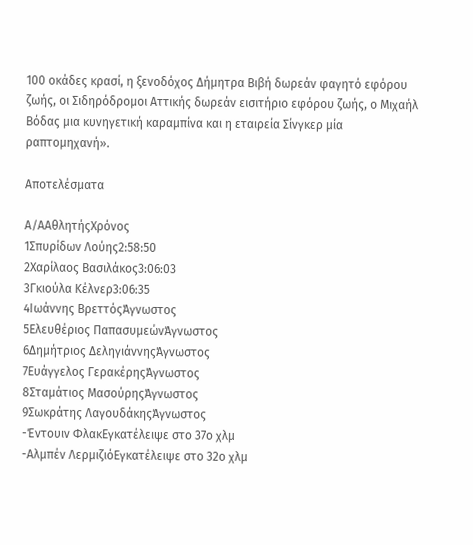100 οκάδες κρασί, η ξενοδόχος Δήμητρα Βιβή δωρεάν φαγητό εφόρου ζωής, οι Σιδηρόδρομοι Αττικής δωρεάν εισιτήριο εφόρου ζωής, ο Μιχαήλ Βόδας μια κυνηγετική καραμπίνα και η εταιρεία Σίνγκερ μία ραπτομηχανή».

Αποτελέσματα

Α/ΑΑθλητήςΧρόνος
1Σπυρίδων Λούης2:58:50
2Χαρίλαος Βασιλάκος3:06:03
3Γκιούλα Κέλνερ3:06:35
4Ιωάννης ΒρεττόςΆγνωστος
5Ελευθέριος ΠαπασυμεώνΆγνωστος
6Δημήτριος ΔεληγιάννηςΆγνωστος
7Ευάγγελος ΓερακέρηςΆγνωστος
8Σταμάτιος ΜασούρηςΆγνωστος
9Σωκράτης ΛαγουδάκηςΆγνωστος
-Έντουιν ΦλακΕγκατέλειψε στο 37ο χλμ
-Αλμπέν ΛερμιζιόΕγκατέλειψε στο 32ο χλμ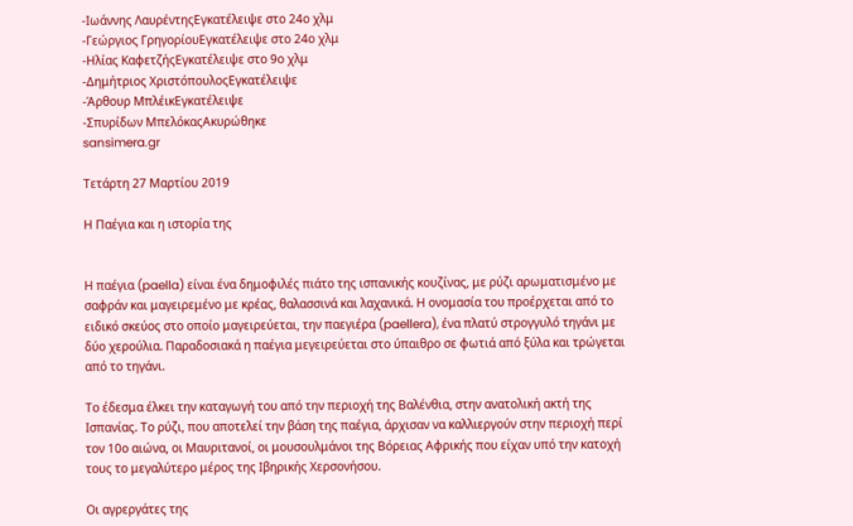-Ιωάννης ΛαυρέντηςΕγκατέλειψε στο 24ο χλμ
-Γεώργιος ΓρηγορίουΕγκατέλειψε στο 24ο χλμ
-Ηλίας ΚαφετζήςΕγκατέλειψε στο 9ο χλμ
-Δημήτριος ΧριστόπουλοςΕγκατέλειψε
-Άρθουρ ΜπλέικΕγκατέλειψε
-Σπυρίδων ΜπελόκαςΑκυρώθηκε
sansimera.gr

Τετάρτη 27 Μαρτίου 2019

Η Παέγια και η ιστορία της


Η παέγια (paella) είναι ένα δημοφιλές πιάτο της ισπανικής κουζίνας, με ρύζι αρωματισμένο με σαφράν και μαγειρεμένο με κρέας, θαλασσινά και λαχανικά. Η ονομασία του προέρχεται από το ειδικό σκεύος στο οποίο μαγειρεύεται, την παεγιέρα (paellera), ένα πλατύ στρογγυλό τηγάνι με δύο χερούλια. Παραδοσιακά η παέγια μεγειρεύεται στο ύπαιθρο σε φωτιά από ξύλα και τρώγεται από το τηγάνι.

Το έδεσμα έλκει την καταγωγή του από την περιοχή της Βαλένθια, στην ανατολική ακτή της Ισπανίας. Το ρύζι, που αποτελεί την βάση της παέγια, άρχισαν να καλλιεργούν στην περιοχή περί τον 10ο αιώνα, οι Μαυριτανοί, οι μουσουλμάνοι της Βόρειας Αφρικής που είχαν υπό την κατοχή τους το μεγαλύτερο μέρος της Ιβηρικής Χερσονήσου.

Οι αγρεργάτες της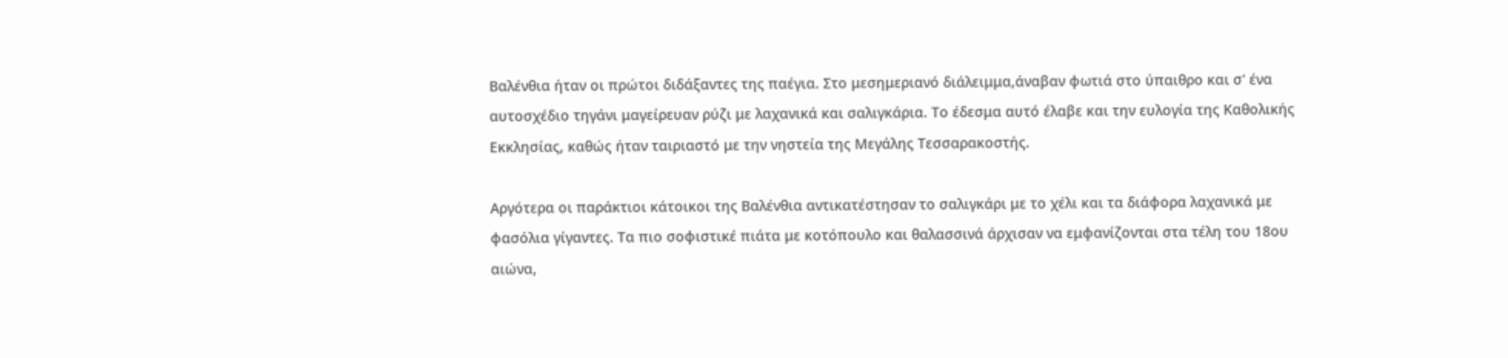Βαλένθια ήταν οι πρώτοι διδάξαντες της παέγια. Στο μεσημεριανό διάλειμμα,άναβαν φωτιά στο ύπαιθρο και σ' ένα αυτοσχέδιο τηγάνι μαγείρευαν ρύζι με λαχανικά και σαλιγκάρια. Το έδεσμα αυτό έλαβε και την ευλογία της Καθολικής Εκκλησίας, καθώς ήταν ταιριαστό με την νηστεία της Μεγάλης Τεσσαρακοστής.

Αργότερα οι παράκτιοι κάτοικοι της Βαλένθια αντικατέστησαν το σαλιγκάρι με το χέλι και τα διάφορα λαχανικά με φασόλια γίγαντες. Τα πιο σοφιστικέ πιάτα με κοτόπουλο και θαλασσινά άρχισαν να εμφανίζονται στα τέλη του 18ου αιώνα,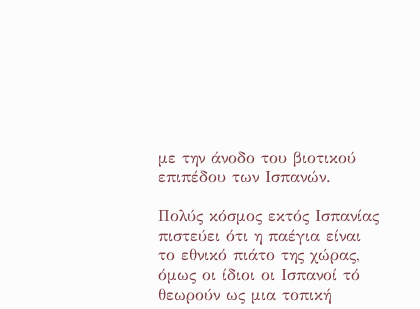με την άνοδο του βιοτικού επιπέδου των Ισπανών.

Πολύς κόσμος εκτός Ισπανίας πιστεύει ότι η παέγια είναι το εθνικό πιάτο της χώρας, όμως οι ίδιοι οι Ισπανοί τό θεωρούν ως μια τοπική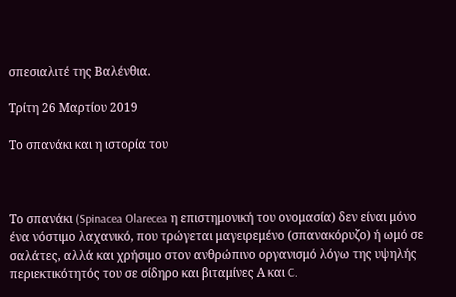σπεσιαλιτέ της Βαλένθια.

Τρίτη 26 Μαρτίου 2019

Το σπανάκι και η ιστορία του



Το σπανάκι (Spinacea Olarecea η επιστημονική του ονομασία) δεν είναι μόνο ένα νόστιμο λαχανικό, που τρώγεται μαγειρεμένο (σπανακόρυζο) ή ωμό σε σαλάτες, αλλά και χρήσιμο στον ανθρώπινο οργανισμό λόγω της υψηλής περιεκτικότητός του σε σίδηρο και βιταμίνες Α και C.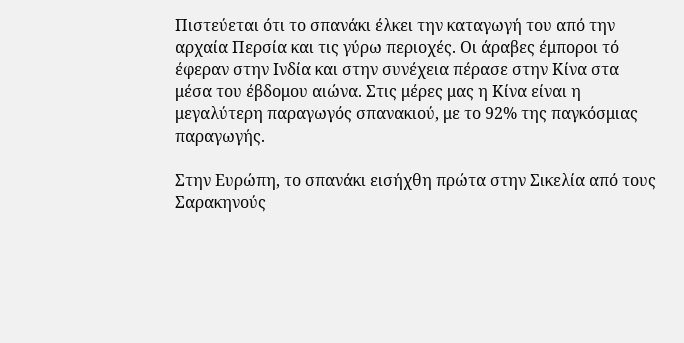Πιστεύεται ότι το σπανάκι έλκει την καταγωγή του από την αρχαία Περσία και τις γύρω περιοχές. Οι άραβες έμποροι τό έφεραν στην Ινδία και στην συνέχεια πέρασε στην Κίνα στα μέσα του έβδομου αιώνα. Στις μέρες μας η Κίνα είναι η μεγαλύτερη παραγωγός σπανακιού, με το 92% της παγκόσμιας παραγωγής.

Στην Ευρώπη, το σπανάκι εισήχθη πρώτα στην Σικελία από τους Σαρακηνούς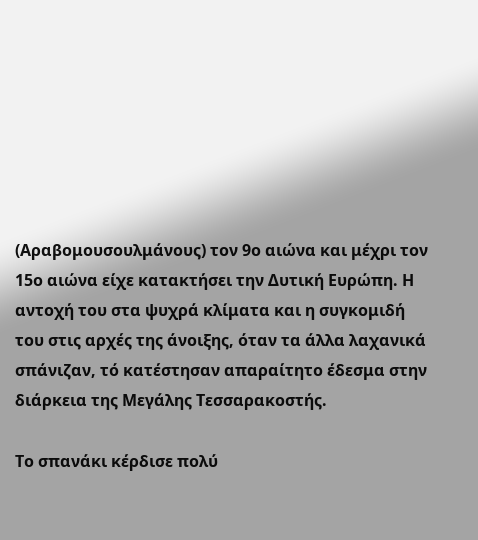(Αραβομουσουλμάνους) τον 9ο αιώνα και μέχρι τον 15ο αιώνα είχε κατακτήσει την Δυτική Ευρώπη. Η αντοχή του στα ψυχρά κλίματα και η συγκομιδή του στις αρχές της άνοιξης, όταν τα άλλα λαχανικά σπάνιζαν, τό κατέστησαν απαραίτητο έδεσμα στην διάρκεια της Μεγάλης Τεσσαρακοστής.

Το σπανάκι κέρδισε πολύ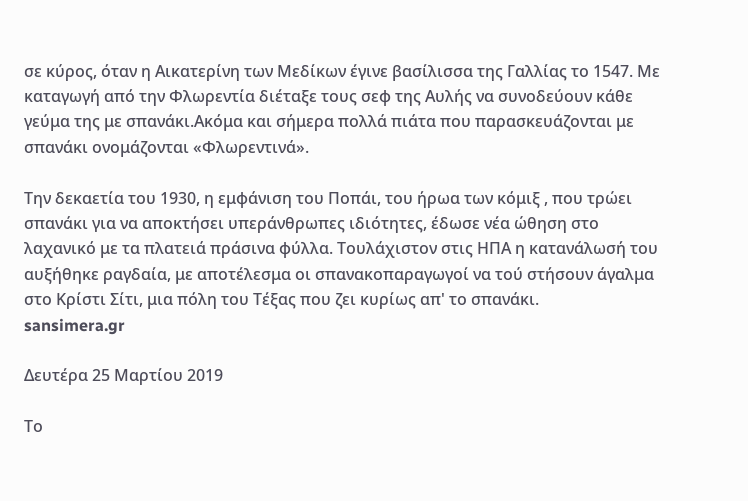σε κύρος, όταν η Αικατερίνη των Μεδίκων έγινε βασίλισσα της Γαλλίας το 1547. Με καταγωγή από την Φλωρεντία διέταξε τους σεφ της Αυλής να συνοδεύουν κάθε γεύμα της με σπανάκι.Ακόμα και σήμερα πολλά πιάτα που παρασκευάζονται με σπανάκι ονομάζονται «Φλωρεντινά».

Την δεκαετία του 1930, η εμφάνιση του Ποπάι, του ήρωα των κόμιξ , που τρώει σπανάκι για να αποκτήσει υπεράνθρωπες ιδιότητες, έδωσε νέα ώθηση στο λαχανικό με τα πλατειά πράσινα φύλλα. Τουλάχιστον στις ΗΠΑ η κατανάλωσή του αυξήθηκε ραγδαία, με αποτέλεσμα οι σπανακοπαραγωγοί να τού στήσουν άγαλμα στο Κρίστι Σίτι, μια πόλη του Τέξας που ζει κυρίως απ' το σπανάκι.
sansimera.gr

Δευτέρα 25 Μαρτίου 2019

Το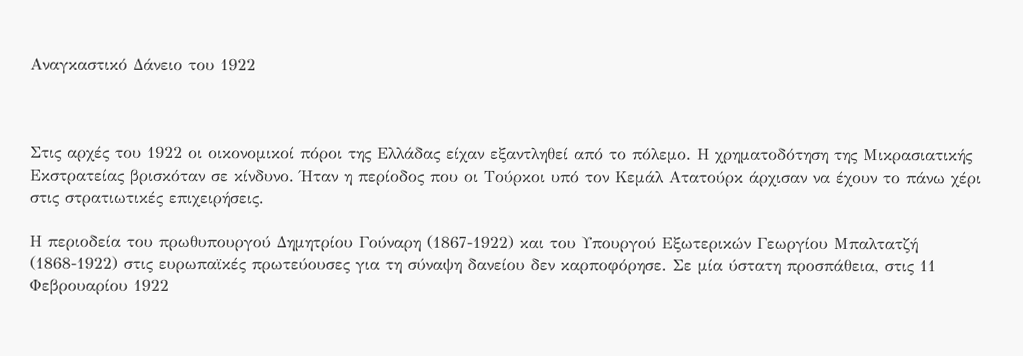Αναγκαστικό Δάνειο του 1922



Στις αρχές του 1922 οι οικονομικοί πόροι της Ελλάδας είχαν εξαντληθεί από το πόλεμο. Η χρηματοδότηση της Μικρασιατικής Εκστρατείας βρισκόταν σε κίνδυνο. Ήταν η περίοδος που οι Τούρκοι υπό τον Κεμάλ Ατατούρκ άρχισαν να έχουν το πάνω χέρι στις στρατιωτικές επιχειρήσεις.

Η περιοδεία του πρωθυπουργού Δημητρίου Γούναρη (1867-1922) και του Υπουργού Εξωτερικών Γεωργίου Μπαλτατζή (1868-1922) στις ευρωπαϊκές πρωτεύουσες για τη σύναψη δανείου δεν καρποφόρησε. Σε μία ύστατη προσπάθεια, στις 11 Φεβρουαρίου 1922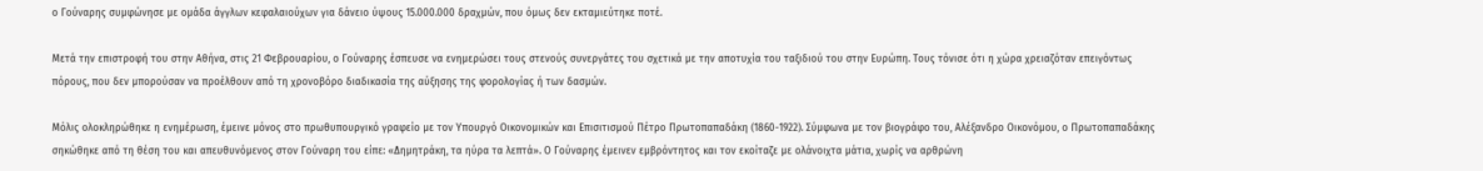ο Γούναρης συμφώνησε με ομάδα άγγλων κεφαλαιούχων για δάνειο ύψους 15.000.000 δραχμών, που όμως δεν εκταμιεύτηκε ποτέ.

Μετά την επιστροφή του στην Αθήνα, στις 21 Φεβρουαρίου, ο Γούναρης έσπευσε να ενημερώσει τους στενούς συνεργάτες του σχετικά με την αποτυχία του ταξιδιού του στην Ευρώπη. Τους τόνισε ότι η χώρα χρειαζόταν επειγόντως πόρους, που δεν μπορούσαν να προέλθουν από τη χρονοβόρο διαδικασία της αύξησης της φορολογίας ή των δασμών.

Μόλις ολοκληρώθηκε η ενημέρωση, έμεινε μόνος στο πρωθυπουργικό γραφείο με τον Υπουργό Οικονομικών και Επισιτισμού Πέτρο Πρωτοπαπαδάκη (1860-1922). Σύμφωνα με τον βιογράφο του, Αλέξανδρο Οικονόμου, ο Πρωτοπαπαδάκης σηκώθηκε από τη θέση του και απευθυνόμενος στον Γούναρη του είπε: «Δημητράκη, τα ηύρα τα λεπτά». Ο Γούναρης έμεινεν εμβρόντητος και τον εκοίταζε με ολάνοιχτα μάτια, χωρίς να αρθρώνη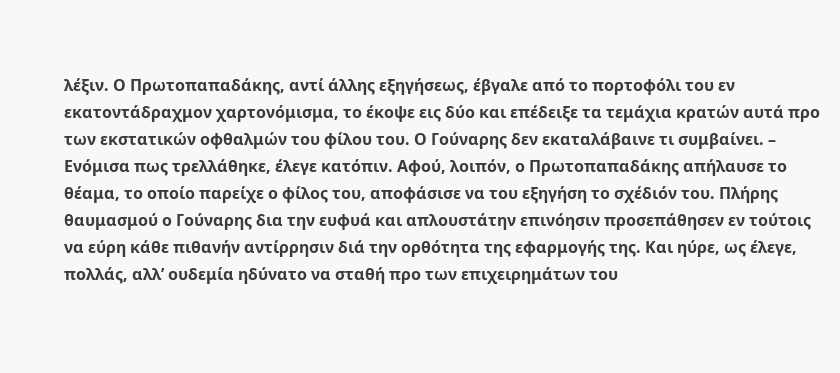λέξιν. Ο Πρωτοπαπαδάκης, αντί άλλης εξηγήσεως, έβγαλε από το πορτοφόλι του εν εκατοντάδραχμον χαρτονόμισμα, το έκοψε εις δύο και επέδειξε τα τεμάχια κρατών αυτά προ των εκστατικών οφθαλμών του φίλου του. Ο Γούναρης δεν εκαταλάβαινε τι συμβαίνει. – Ενόμισα πως τρελλάθηκε, έλεγε κατόπιν. Αφού, λοιπόν, ο Πρωτοπαπαδάκης απήλαυσε το θέαμα, το οποίο παρείχε ο φίλος του, αποφάσισε να του εξηγήση το σχέδιόν του. Πλήρης θαυμασμού ο Γούναρης δια την ευφυά και απλουστάτην επινόησιν προσεπάθησεν εν τούτοις να εύρη κάθε πιθανήν αντίρρησιν διά την ορθότητα της εφαρμογής της. Και ηύρε, ως έλεγε, πολλάς, αλλ’ ουδεμία ηδύνατο να σταθή προ των επιχειρημάτων του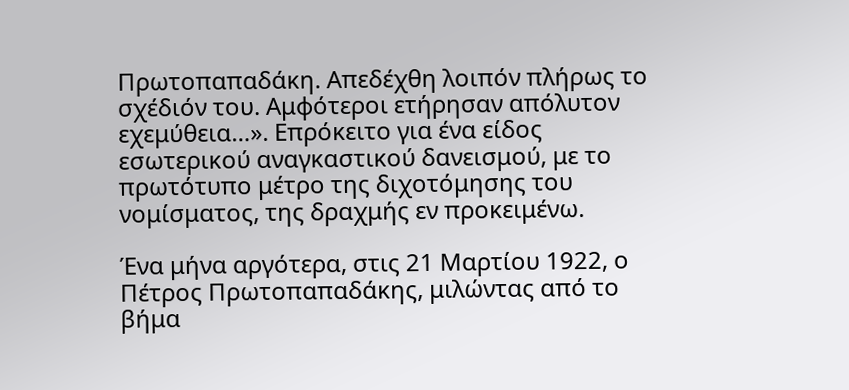Πρωτοπαπαδάκη. Απεδέχθη λοιπόν πλήρως το σχέδιόν του. Αμφότεροι ετήρησαν απόλυτον εχεμύθεια…». Επρόκειτο για ένα είδος εσωτερικού αναγκαστικού δανεισμού, με το πρωτότυπο μέτρο της διχοτόμησης του νομίσματος, της δραχμής εν προκειμένω.

Ένα μήνα αργότερα, στις 21 Μαρτίου 1922, ο Πέτρος Πρωτοπαπαδάκης, μιλώντας από το βήμα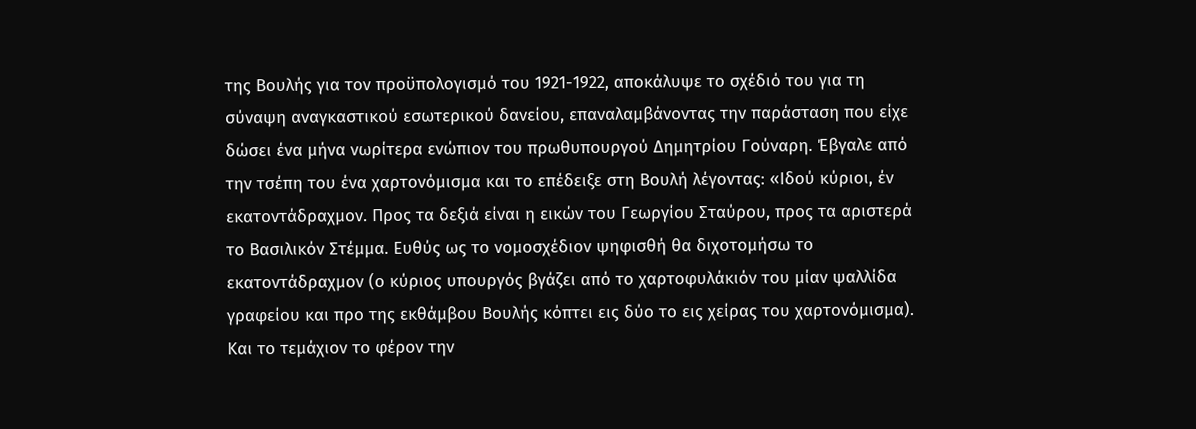της Βουλής για τον προϋπολογισμό του 1921-1922, αποκάλυψε το σχέδιό του για τη σύναψη αναγκαστικού εσωτερικού δανείου, επαναλαμβάνοντας την παράσταση που είχε δώσει ένα μήνα νωρίτερα ενώπιον του πρωθυπουργού Δημητρίου Γούναρη. Έβγαλε από την τσέπη του ένα χαρτονόμισμα και το επέδειξε στη Βουλή λέγοντας: «Ιδού κύριοι, έν εκατοντάδραχμον. Προς τα δεξιά είναι η εικών του Γεωργίου Σταύρου, προς τα αριστερά το Βασιλικόν Στέμμα. Ευθύς ως το νομοσχέδιον ψηφισθή θα διχοτομήσω το εκατοντάδραχμον (ο κύριος υπουργός βγάζει από το χαρτοφυλάκιόν του μίαν ψαλλίδα γραφείου και προ της εκθάμβου Βουλής κόπτει εις δύο το εις χείρας του χαρτονόμισμα). Και το τεμάχιον το φέρον την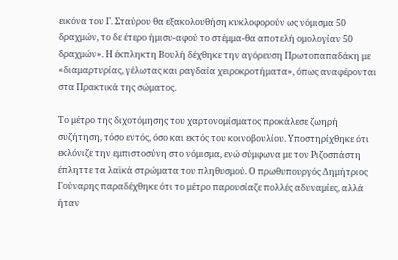εικόνα του Γ. Σταύρου θα εξακολουθήση κυκλοφορούν ως νόμισμα 50 δραχμών, το δε έτερο ήμισυ-αφού το στέμμα-θα αποτελή ομολογίαν 50 δραχμών». Η έκπληκτη Βουλή δέχθηκε την αγόρευση Πρωτοπαπαδάκη με «διαμαρτυρίας, γέλωτας και ραγδαία χειροκροτήματα», όπως αναφέρονται στα Πρακτικά της σώματος.

Το μέτρο της διχοτόμησης του χαρτονομίσματος προκάλεσε ζωηρή συζήτηση, τόσο εντός, όσο και εκτός του κοινοβουλίου. Υποστηρίχθηκε ότι εκλόνιζε την εμπιστοσύνη στο νόμισμα, ενώ σύμφωνα με τον Ριζοσπάστη έπληττε τα λαϊκά στρώματα του πληθυσμού. Ο πρωθυπουργός Δημήτριος Γούναρης παραδέχθηκε ότι το μέτρο παρουσίαζε πολλές αδυναμίες, αλλά ήταν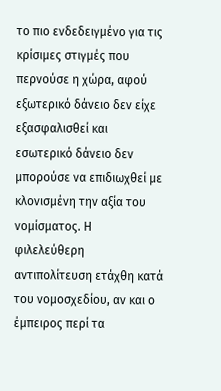το πιο ενδεδειγμένο για τις κρίσιμες στιγμές που περνούσε η χώρα, αφού εξωτερικό δάνειο δεν είχε εξασφαλισθεί και εσωτερικό δάνειο δεν μπορούσε να επιδιωχθεί με κλονισμένη την αξία του νομίσματος. Η φιλελεύθερη αντιπολίτευση ετάχθη κατά του νομοσχεδίου, αν και ο έμπειρος περί τα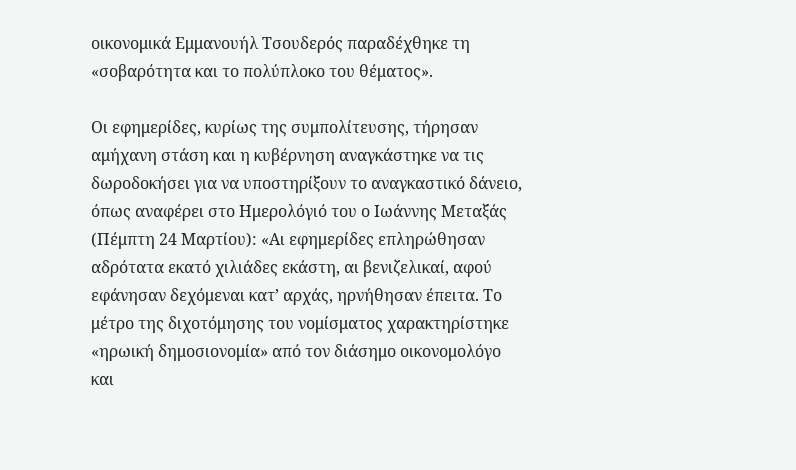οικονομικά Εμμανουήλ Τσουδερός παραδέχθηκε τη «σοβαρότητα και το πολύπλοκο του θέματος».

Οι εφημερίδες, κυρίως της συμπολίτευσης, τήρησαν αμήχανη στάση και η κυβέρνηση αναγκάστηκε να τις δωροδοκήσει για να υποστηρίξουν το αναγκαστικό δάνειο, όπως αναφέρει στο Ημερολόγιό του ο Ιωάννης Μεταξάς (Πέμπτη 24 Μαρτίου): «Αι εφημερίδες επληρώθησαν αδρότατα εκατό χιλιάδες εκάστη, αι βενιζελικαί, αφού εφάνησαν δεχόμεναι κατ’ αρχάς, ηρνήθησαν έπειτα. Το μέτρο της διχοτόμησης του νομίσματος χαρακτηρίστηκε «ηρωική δημοσιονομία» από τον διάσημο οικονομολόγο και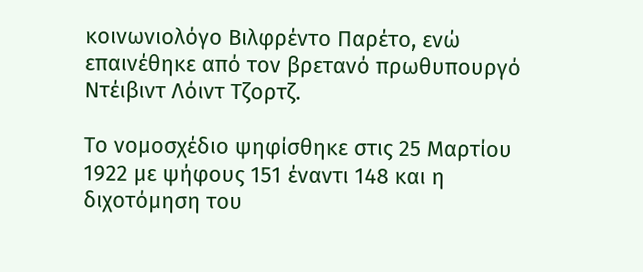κοινωνιολόγο Βιλφρέντο Παρέτο, ενώ επαινέθηκε από τον βρετανό πρωθυπουργό Ντέιβιντ Λόιντ Τζορτζ.

Το νομοσχέδιο ψηφίσθηκε στις 25 Μαρτίου 1922 με ψήφους 151 έναντι 148 και η διχοτόμηση του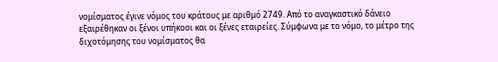νομίσματος έγινε νόμος του κράτους με αριθμό 2749. Από το αναγκαστικό δάνειο εξαιρέθηκαν οι ξένοι υπήκοοι και οι ξένες εταιρείες. Σύμφωνα με το νόμο, το μέτρο της διχοτόμησης του νομίσματος θα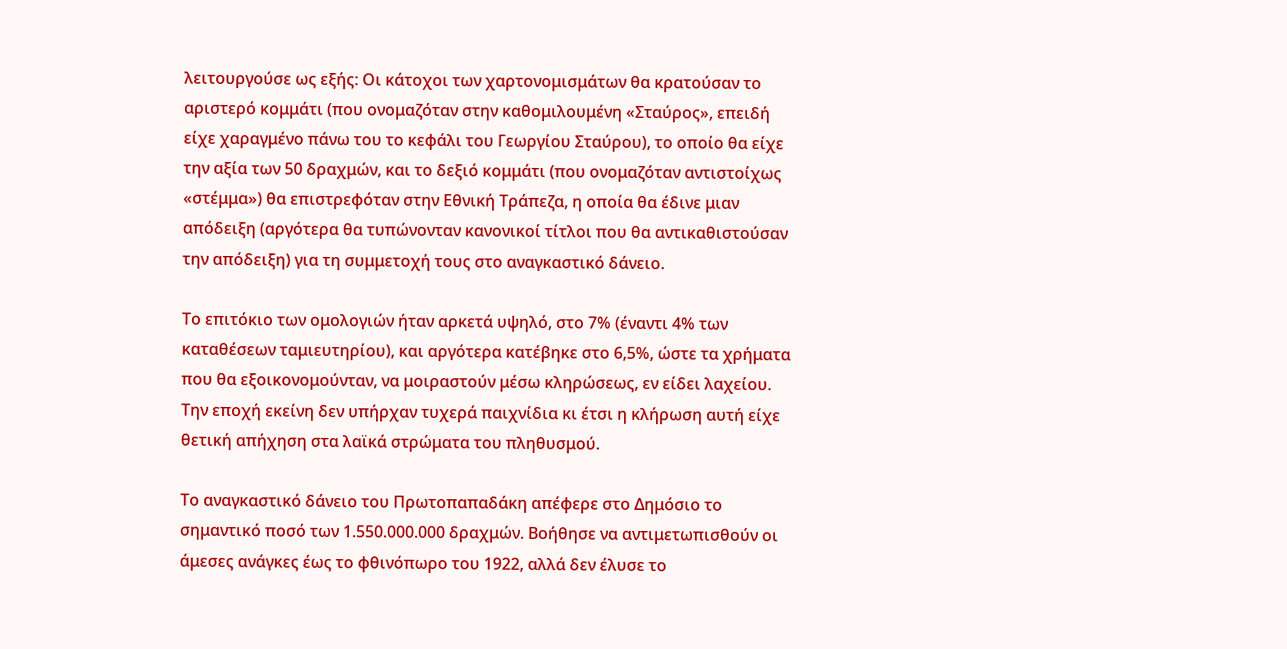λειτουργούσε ως εξής: Οι κάτοχοι των χαρτονομισμάτων θα κρατούσαν το αριστερό κομμάτι (που ονομαζόταν στην καθομιλουμένη «Σταύρος», επειδή είχε χαραγμένο πάνω του το κεφάλι του Γεωργίου Σταύρου), το οποίο θα είχε την αξία των 50 δραχμών, και το δεξιό κομμάτι (που ονομαζόταν αντιστοίχως «στέμμα») θα επιστρεφόταν στην Εθνική Τράπεζα, η οποία θα έδινε μιαν απόδειξη (αργότερα θα τυπώνονταν κανονικοί τίτλοι που θα αντικαθιστούσαν την απόδειξη) για τη συμμετοχή τους στο αναγκαστικό δάνειο.

Το επιτόκιο των ομολογιών ήταν αρκετά υψηλό, στο 7% (έναντι 4% των καταθέσεων ταμιευτηρίου), και αργότερα κατέβηκε στο 6,5%, ώστε τα χρήματα που θα εξοικονομούνταν, να μοιραστούν μέσω κληρώσεως, εν είδει λαχείου. Την εποχή εκείνη δεν υπήρχαν τυχερά παιχνίδια κι έτσι η κλήρωση αυτή είχε θετική απήχηση στα λαϊκά στρώματα του πληθυσμού.

Το αναγκαστικό δάνειο του Πρωτοπαπαδάκη απέφερε στο Δημόσιο το σημαντικό ποσό των 1.550.000.000 δραχμών. Βοήθησε να αντιμετωπισθούν οι άμεσες ανάγκες έως το φθινόπωρο του 1922, αλλά δεν έλυσε το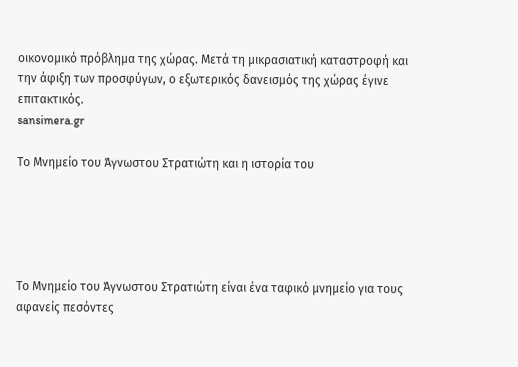οικονομικό πρόβλημα της χώρας. Μετά τη μικρασιατική καταστροφή και την άφιξη των προσφύγων, ο εξωτερικός δανεισμός της χώρας έγινε επιτακτικός.
sansimera.gr

Το Μνημείο του Άγνωστου Στρατιώτη και η ιστορία του





Το Μνημείο του Άγνωστου Στρατιώτη είναι ένα ταφικό μνημείο για τους αφανείς πεσόντες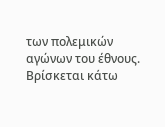των πολεμικών αγώνων του έθνους. Βρίσκεται κάτω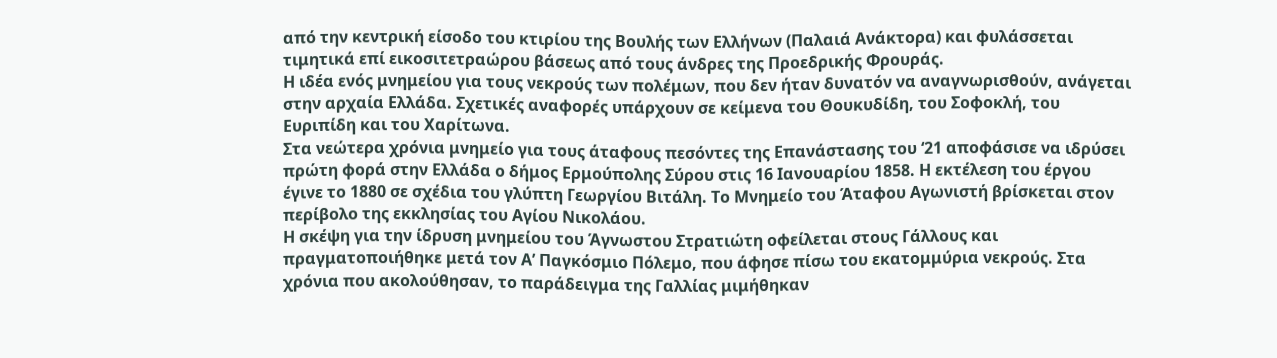από την κεντρική είσοδο του κτιρίου της Βουλής των Ελλήνων (Παλαιά Ανάκτορα) και φυλάσσεται τιμητικά επί εικοσιτετραώρου βάσεως από τους άνδρες της Προεδρικής Φρουράς.
Η ιδέα ενός μνημείου για τους νεκρούς των πολέμων, που δεν ήταν δυνατόν να αναγνωρισθούν, ανάγεται στην αρχαία Ελλάδα. Σχετικές αναφορές υπάρχουν σε κείμενα του Θουκυδίδη, του Σοφοκλή, του Ευριπίδη και του Χαρίτωνα.
Στα νεώτερα χρόνια μνημείο για τους άταφους πεσόντες της Επανάστασης του ‘21 αποφάσισε να ιδρύσει πρώτη φορά στην Ελλάδα ο δήμος Ερμούπολης Σύρου στις 16 Ιανουαρίου 1858. Η εκτέλεση του έργου έγινε το 1880 σε σχέδια του γλύπτη Γεωργίου Βιτάλη. Το Μνημείο του Άταφου Αγωνιστή βρίσκεται στον περίβολο της εκκλησίας του Αγίου Νικολάου.
Η σκέψη για την ίδρυση μνημείου του Άγνωστου Στρατιώτη οφείλεται στους Γάλλους και πραγματοποιήθηκε μετά τον Α’ Παγκόσμιο Πόλεμο, που άφησε πίσω του εκατομμύρια νεκρούς. Στα χρόνια που ακολούθησαν, το παράδειγμα της Γαλλίας μιμήθηκαν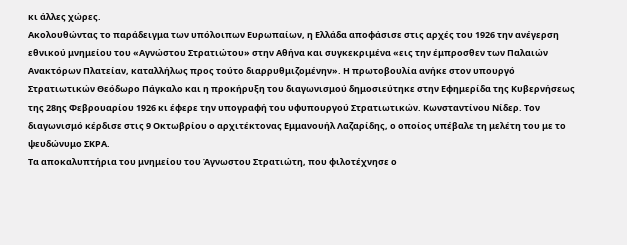κι άλλες χώρες.
Ακολουθώντας το παράδειγμα των υπόλοιπων Ευρωπαίων, η Ελλάδα αποφάσισε στις αρχές του 1926 την ανέγερση εθνικού μνημείου του «Αγνώστου Στρατιώτου» στην Αθήνα και συγκεκριμένα «εις την έμπροσθεν των Παλαιών Ανακτόρων Πλατείαν, καταλλήλως προς τούτο διαρρυθμιζομένην». Η πρωτοβουλία ανήκε στον υπουργό Στρατιωτικών Θεόδωρο Πάγκαλο και η προκήρυξη του διαγωνισμού δημοσιεύτηκε στην Εφημερίδα της Κυβερνήσεως της 28ης Φεβρουαρίου 1926 κι έφερε την υπογραφή του υφυπουργού Στρατιωτικών. Κωνσταντίνου Νίδερ. Τον διαγωνισμό κέρδισε στις 9 Οκτωβρίου ο αρχιτέκτονας Εμμανουήλ Λαζαρίδης, ο οποίος υπέβαλε τη μελέτη του με το ψευδώνυμο ΣΚΡΑ.
Τα αποκαλυπτήρια του μνημείου του Άγνωστου Στρατιώτη, που φιλοτέχνησε ο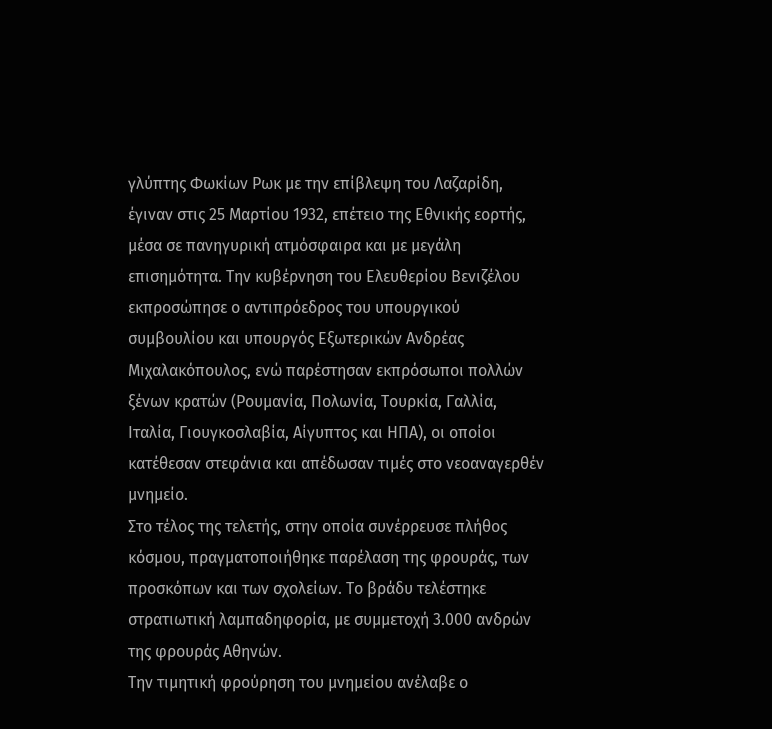γλύπτης Φωκίων Ρωκ με την επίβλεψη του Λαζαρίδη, έγιναν στις 25 Μαρτίου 1932, επέτειο της Εθνικής εορτής, μέσα σε πανηγυρική ατμόσφαιρα και με μεγάλη επισημότητα. Την κυβέρνηση του Ελευθερίου Βενιζέλου εκπροσώπησε ο αντιπρόεδρος του υπουργικού συμβουλίου και υπουργός Εξωτερικών Ανδρέας Μιχαλακόπουλος, ενώ παρέστησαν εκπρόσωποι πολλών ξένων κρατών (Ρουμανία, Πολωνία, Τουρκία, Γαλλία, Ιταλία, Γιουγκοσλαβία, Αίγυπτος και ΗΠΑ), οι οποίοι κατέθεσαν στεφάνια και απέδωσαν τιμές στο νεοαναγερθέν μνημείο.
Στο τέλος της τελετής, στην οποία συνέρρευσε πλήθος κόσμου, πραγματοποιήθηκε παρέλαση της φρουράς, των προσκόπων και των σχολείων. Το βράδυ τελέστηκε στρατιωτική λαμπαδηφορία, με συμμετοχή 3.000 ανδρών της φρουράς Αθηνών.
Την τιμητική φρούρηση του μνημείου ανέλαβε ο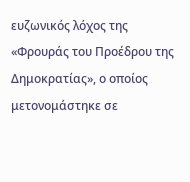ευζωνικός λόχος της «Φρουράς του Προέδρου της Δημοκρατίας», ο οποίος μετονομάστηκε σε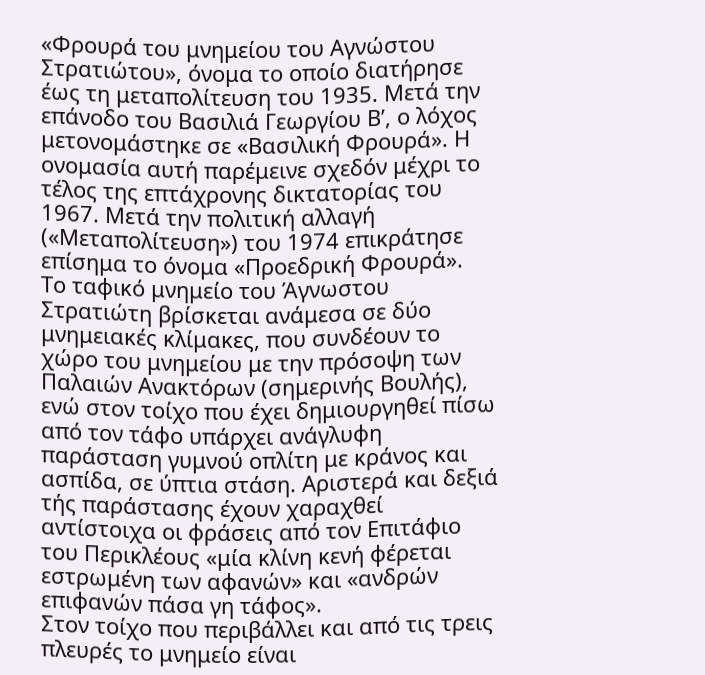«Φρουρά του μνημείου του Αγνώστου Στρατιώτου», όνομα το οποίο διατήρησε έως τη μεταπολίτευση του 1935. Μετά την επάνοδο του Βασιλιά Γεωργίου Β’, ο λόχος μετονομάστηκε σε «Βασιλική Φρουρά». Η ονομασία αυτή παρέμεινε σχεδόν μέχρι το τέλος της επτάχρονης δικτατορίας του 1967. Μετά την πολιτική αλλαγή («Μεταπολίτευση») του 1974 επικράτησε επίσημα το όνομα «Προεδρική Φρουρά».
Το ταφικό μνημείο του Άγνωστου Στρατιώτη βρίσκεται ανάμεσα σε δύο μνημειακές κλίμακες, που συνδέουν το χώρο του μνημείου με την πρόσοψη των Παλαιών Ανακτόρων (σημερινής Βουλής), ενώ στον τοίχο που έχει δημιουργηθεί πίσω από τον τάφο υπάρχει ανάγλυφη παράσταση γυμνού οπλίτη με κράνος και ασπίδα, σε ύπτια στάση. Αριστερά και δεξιά τής παράστασης έχουν χαραχθεί αντίστοιχα οι φράσεις από τον Επιτάφιο του Περικλέους «μία κλίνη κενή φέρεται εστρωμένη των αφανών» και «ανδρών επιφανών πάσα γη τάφος».
Στον τοίχο που περιβάλλει και από τις τρεις πλευρές το μνημείο είναι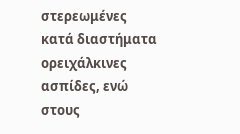στερεωμένες κατά διαστήματα ορειχάλκινες ασπίδες, ενώ στους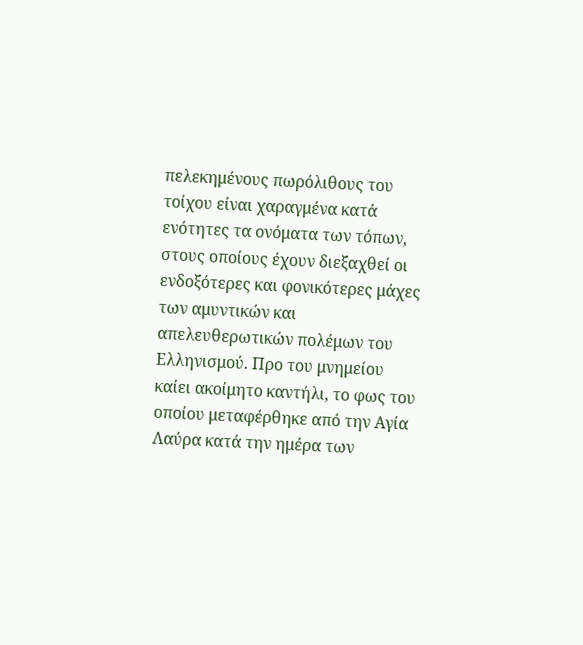πελεκημένους πωρόλιθους του τοίχου είναι χαραγμένα κατά ενότητες τα ονόματα των τόπων, στους οποίους έχουν διεξαχθεί οι ενδοξότερες και φονικότερες μάχες των αμυντικών και απελευθερωτικών πολέμων του Ελληνισμού. Προ του μνημείου καίει ακοίμητο καντήλι, το φως του οποίου μεταφέρθηκε από την Αγία Λαύρα κατά την ημέρα των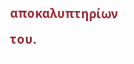αποκαλυπτηρίων του.